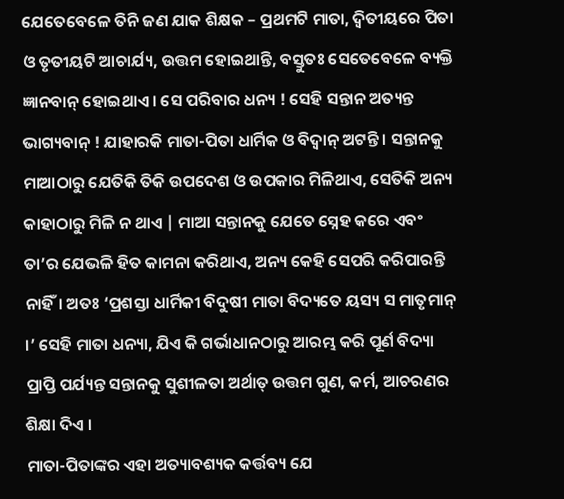ଯେତେବେଳେ ତିନି ଜଣ ଯାକ ଶିକ୍ଷକ – ପ୍ରଥମଟି ମାତା, ଦ୍ଵିତୀୟରେ ପିତା ଓ ତୃତୀୟଟି ଆଚାର୍ଯ୍ୟ, ଉତ୍ତମ ହୋଇଥାନ୍ତି, ବସ୍ତୁତଃ ସେତେବେଳେ ବ୍ୟକ୍ତି ଜ୍ଞାନବାନ୍ ହୋଇଥାଏ । ସେ ପରିବାର ଧନ୍ୟ ! ସେହି ସନ୍ତାନ ଅତ୍ୟନ୍ତ ଭାଗ୍ୟବାନ୍ ! ଯାହାରକି ମାତା-ପିତା ଧାର୍ମିକ ଓ ବିଦ୍ୱାନ୍ ଅଟନ୍ତି । ସନ୍ତାନକୁ ମାଆଠାରୁ ଯେତିକି ତିକି ଉପଦେଶ ଓ ଉପକାର ମିଳିଥାଏ, ସେତିକି ଅନ୍ୟ କାହାଠାରୁ ମିଳି ନ ଥାଏ | ମାଆ ସନ୍ତାନକୁ ଯେତେ ସ୍ନେହ କରେ ଏବଂ ତା’ର ଯେଭଳି ହିତ କାମନା କରିଥାଏ, ଅନ୍ୟ କେହି ସେପରି କରିପାରନ୍ତି ନାହିଁ। ଅତଃ ‘ପ୍ରଶସ୍ତା ଧାର୍ମିକୀ ବିଦୁଷୀ ମାତା ବିଦ୍ୟତେ ୟସ୍ୟ ସ ମାତୃମାନ୍ ।’ ସେହି ମାତା ଧନ୍ୟା, ଯିଏ କି ଗର୍ଭାଧାନଠାରୁ ଆରମ୍ଭ କରି ପୂର୍ଣ ବିଦ୍ୟା ପ୍ରାପ୍ତି ପର୍ଯ୍ୟନ୍ତ ସନ୍ତାନକୁ ସୁଶୀଳତା ଅର୍ଥାତ୍ ଉତ୍ତମ ଗୁଣ, କର୍ମ, ଆଚରଣର ଶିକ୍ଷା ଦିଏ ।
ମାତା-ପିତାଙ୍କର ଏହା ଅତ୍ୟାବଶ୍ୟକ କର୍ତ୍ତବ୍ୟ ଯେ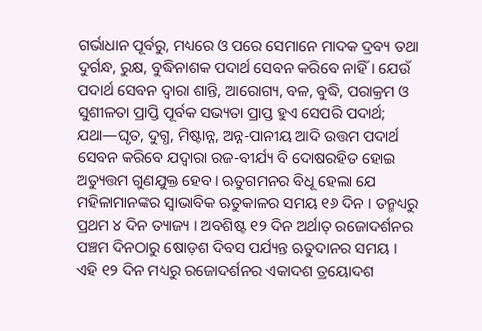ଗର୍ଭାଧାନ ପୂର୍ବରୁ, ମଧ୍ୟରେ ଓ ପରେ ସେମାନେ ମାଦକ ଦ୍ରବ୍ୟ ତଥା ଦୁର୍ଗନ୍ଧ, ରୁକ୍ଷ, ବୁଦ୍ଧିନାଶକ ପଦାର୍ଥ ସେବନ କରିବେ ନାହିଁ। ଯେଉଁ ପଦାର୍ଥ ସେବନ ଦ୍ଵାରା ଶାନ୍ତି, ଆରୋଗ୍ୟ, ବଳ, ବୁଦ୍ଧି, ପରାକ୍ରମ ଓ ସୁଶୀଳତା ପ୍ରାପ୍ତି ପୂର୍ବକ ସଭ୍ୟତା ପ୍ରାପ୍ତ ହୁଏ ସେପରି ପଦାର୍ଥ; ଯଥା—ଘୃତ, ଦୁଗ୍ଧ, ମିଷ୍ଟାନ୍ନ, ଅନ୍ନ-ପାନୀୟ ଆଦି ଉତ୍ତମ ପଦାର୍ଥ ସେବନ କରିବେ ଯଦ୍ୱାରା ରଜ-ବୀର୍ଯ୍ୟ ବି ଦୋଷରହିତ ହୋଇ ଅତ୍ୟୁତ୍ତମ ଗୁଣଯୁକ୍ତ ହେବ। ଋତୁଗମନର ବିଧୂ ହେଲା ଯେ ମହିଳାମାନଙ୍କର ସ୍ଵାଭାବିକ ଋତୁକାଳର ସମୟ ୧୬ ଦିନ । ତନ୍ମଧ୍ୟରୁ ପ୍ରଥମ ୪ ଦିନ ତ୍ୟାଜ୍ୟ । ଅବଶିଷ୍ଟ ୧୨ ଦିନ ଅର୍ଥାତ୍ ରଜୋଦର୍ଶନର ପଞ୍ଚମ ଦିନଠାରୁ ଷୋଡ଼ଶ ଦିବସ ପର୍ଯ୍ୟନ୍ତ ଋତୁଦାନର ସମୟ । ଏହି ୧୨ ଦିନ ମଧ୍ୟରୁ ରଜୋଦର୍ଶନର ଏକାଦଶ ତ୍ରୟୋଦଶ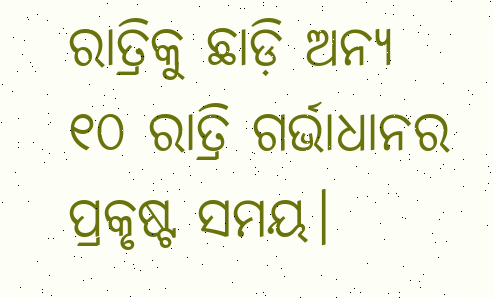ରାତ୍ରିକୁ ଛାଡ଼ି ଅନ୍ୟ ୧୦ ରାତ୍ରି ଗର୍ଭାଧାନର ପ୍ରକୃଷ୍ଟ ସମୟ।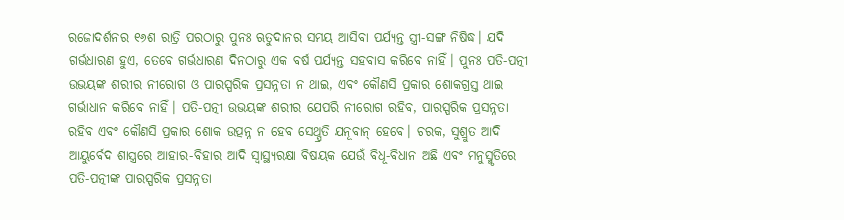ରଜୋଦର୍ଶନର ୧୬ଶ ରାତ୍ରି ପରଠାରୁ ପୁନଃ ଋତୁଦାନର ସମୟ ଆସିବା ପର୍ଯ୍ୟନ୍ତ ସ୍ତ୍ରୀ-ସଙ୍ଗ ନିଷିଦ୍ଧ। ଯଦି ଗର୍ଭଧାରଣ ହୁଏ, ତେବେ ଗର୍ଭଧାରଣ ଦିନଠାରୁ ଏକ ବର୍ଷ ପର୍ଯ୍ୟନ୍ତ ସହବାସ କରିବେ ନାହିଁ। ପୁନଃ ପତି-ପତ୍ନୀ ଉଭୟଙ୍କ ଶରୀର ନୀରୋଗ ଓ ପାରସ୍ପରିକ ପ୍ରସନ୍ନତା ନ ଥାଇ, ଏବଂ କୌଣସି ପ୍ରକାର ଶୋକଗ୍ରସ୍ତ ଥାଇ ଗର୍ଭାଧାନ କରିବେ ନାହିଁ। ପତି-ପତ୍ନୀ ଉଭୟଙ୍କ ଶରୀର ଯେପରି ନୀରୋଗ ରହିବ, ପାରସ୍ପରିକ ପ୍ରସନ୍ନତା ରହିବ ଏବଂ କୌଣସି ପ୍ରକାର ଶୋକ ଉତ୍ପନ୍ନ ନ ହେବ ସେଥ୍ପ୍ରତି ଯନୂବାନ୍ ହେବେ। ଚରକ, ସୁଶ୍ରୁତ ଆଦି ଆୟୁର୍ବେଦ ଶାସ୍ତ୍ରରେ ଆହାର-ବିହାର ଆଦି ସ୍ଵାସ୍ଥ୍ୟରକ୍ଷା ବିଷୟକ ଯେଉଁ ବିଧୂ-ବିଧାନ ଅଛି ଏବଂ ମନୁସ୍ମୃତିରେ ପତି-ପତ୍ନୀଙ୍କ ପାରସ୍ପରିକ ପ୍ରସନ୍ନତା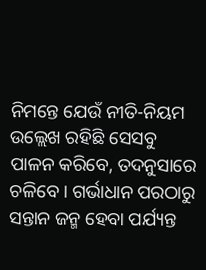ନିମନ୍ତେ ଯେଉଁ ନୀତି-ନିୟମ ଉଲ୍ଲେଖ ରହିଛି ସେସବୁ ପାଳନ କରିବେ, ତଦନୁସାରେ ଚଳିବେ। ଗର୍ଭାଧାନ ପରଠାରୁ ସନ୍ତାନ ଜନ୍ମ ହେବା ପର୍ଯ୍ୟନ୍ତ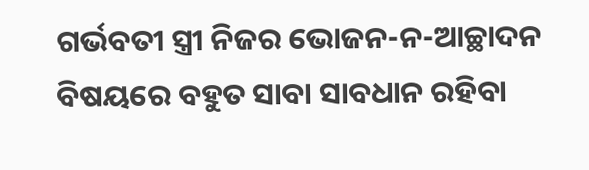ଗର୍ଭବତୀ ସ୍ତ୍ରୀ ନିଜର ଭୋଜନ-ନ-ଆଚ୍ଛାଦନ ବିଷୟରେ ବହୁତ ସାବା ସାବଧାନ ରହିବା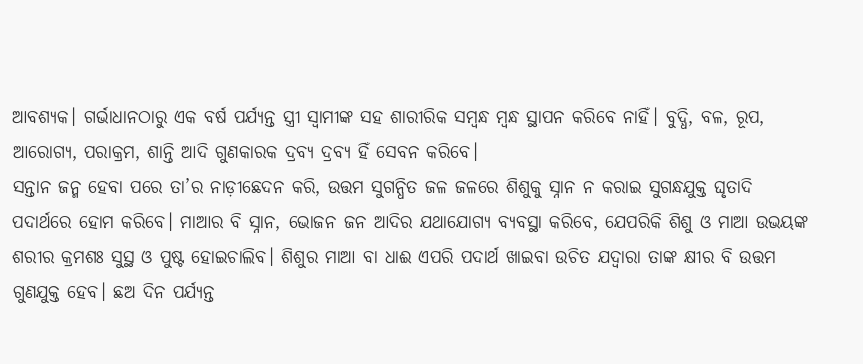ଆବଶ୍ୟକ। ଗର୍ଭାଧାନଠାରୁ ଏକ ବର୍ଷ ପର୍ଯ୍ୟନ୍ତ ସ୍ତ୍ରୀ ସ୍ଵାମୀଙ୍କ ସହ ଶାରୀରିକ ସମ୍ବନ୍ଧ ମ୍ବନ୍ଧ ସ୍ଥାପନ କରିବେ ନାହିଁ। ବୁଦ୍ଧି, ବଳ, ରୂପ, ଆରୋଗ୍ୟ, ପରାକ୍ରମ, ଶାନ୍ତି ଆଦି ଗୁଣକାରକ ଦ୍ରବ୍ୟ ଦ୍ରବ୍ୟ ହିଁ ସେବନ କରିବେ।
ସନ୍ତାନ ଜନ୍ମ ହେବା ପରେ ତା’ର ନାଡ଼ୀଛେଦନ କରି, ଉତ୍ତମ ସୁଗନ୍ଧିତ ଜଳ ଜଳରେ ଶିଶୁକୁ ସ୍ନାନ ନ କରାଇ ସୁଗନ୍ଧଯୁକ୍ତ ଘୃତାଦି ପଦାର୍ଥରେ ହୋମ କରିବେ। ମାଆର ବି ସ୍ନାନ, ଭୋଜନ ଜନ ଆଦିର ଯଥାଯୋଗ୍ୟ ବ୍ୟବସ୍ଥା କରିବେ, ଯେପରିକି ଶିଶୁ ଓ ମାଆ ଉଭୟଙ୍କ ଶରୀର କ୍ରମଶଃ ସୁସ୍ଥ ଓ ପୁଷ୍ଟ ହୋଇଚାଲିବ। ଶିଶୁର ମାଆ ବା ଧାଈ ଏପରି ପଦାର୍ଥ ଖାଇବା ଉଚିତ ଯଦ୍ୱାରା ତାଙ୍କ କ୍ଷୀର ବି ଉତ୍ତମ ଗୁଣଯୁକ୍ତ ହେବ। ଛଅ ଦିନ ପର୍ଯ୍ୟନ୍ତ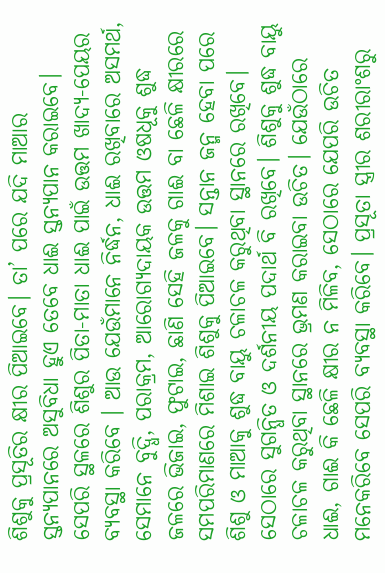ଶିଶୁକୁ ପ୍ରସୂତିର କ୍ଷୀର ପିଆଇବେ। ତା’ ପରେ ଯଦି ମାଆର ସ୍ତନ୍ୟପାନରେ ଅସୁବିଧା ହୁଏ ତେବେ ଧାଈ ସ୍ତନ୍ୟପାନ କରାଇବେ। ସେପରି ସ୍ଥଳରେ ଶିଶୁର ପିତା-ମାତା ଧାଈ ପାଇଁ ଉତ୍ତମ ଖାଦ୍ୟ-ପେୟର ବ୍ୟବସ୍ଥା କରିବେ । ଆଉ ଯେଉଁମାନେ ନିର୍ଦ୍ଧନ, ଧାଈ ରଖିବାରେ ଅସମର୍ଥ, ସେମାନେ ବୁଦ୍ଧି, ପରାକ୍ରମ, ଆରୋଗ୍ୟଦାୟକ ଉତ୍ତମ ଓଷଧୂକୁ ଶୁଦ୍ଧ ଜଳରେ ଭିଜାଇ, ଫୁଟାଇ, ଛାଣି ସେହି ଜଳକୁ ଗାଈ ବା ଛେଳି କ୍ଷୀରରେ ସମପରିମାଣରେ ମିଶାଇ ଶିଶୁକୁ ପିଆଇବେ। ସନ୍ତାନ ଜନ୍ମ ହେବା ପରେ ଶିଶୁ ଓ ମାଆକୁ ଶୁଦ୍ଧ ବାୟୁ ଚଳାଚଳ କରୁଥିବା ସ୍ଥାନରେ ରଖିବେ। ସେଠାରେ ସୁଗନ୍ଧିତ ଓ ଦର୍ଶନୀୟ ପଦାର୍ଥ ବି ରଖିବେ। ଶିଶୁକୁ ଶୁଦ୍ଧ ବାୟୁ ଚଳାଚଳ କରୁଥିବା ସ୍ଥାନରେ ଭ୍ରମଣ କରାଇବା ଉଚିତ। ଯେଉଁଠାରେ ଧାଈ, ଗାଈ କି ଛେଳି କ୍ଷୀର ନ ମିଳିବ, ସେଠାରେ ଯେପରି ଉଚିତ ମନେକରିବେ ସେପରି ବ୍ୟବସ୍ଥା କରିବେ। ପ୍ରସୂତା ସ୍ତ୍ରୀର ଶରୀରାଂଶରୁ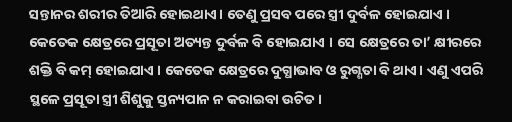ସନ୍ତାନର ଶରୀର ତିଆରି ହୋଇଥାଏ। ତେଣୁ ପ୍ରସବ ପରେ ସ୍ତ୍ରୀ ଦୁର୍ବଳ ହୋଇଯାଏ । କେତେକ କ୍ଷେତ୍ରରେ ପ୍ରସୂତା ଅତ୍ୟନ୍ତ ଦୁର୍ବଳ ବି ହୋଇଯାଏ । ସେ କ୍ଷେତ୍ରରେ ତା’ କ୍ଷୀରରେ ଶକ୍ତି ବି କମ୍ ହୋଇଯାଏ । କେତେକ କ୍ଷେତ୍ରରେ ଦୁଗ୍ଧାଭାବ ଓ ରୁଗ୍ଣତା ବି ଥାଏ। ଏଣୁ ଏପରି ସ୍ଥଳେ ପ୍ରସୂତା ସ୍ତ୍ରୀ ଶିଶୁକୁ ସ୍ତନ୍ୟପାନ ନ କରାଇବା ଉଚିତ।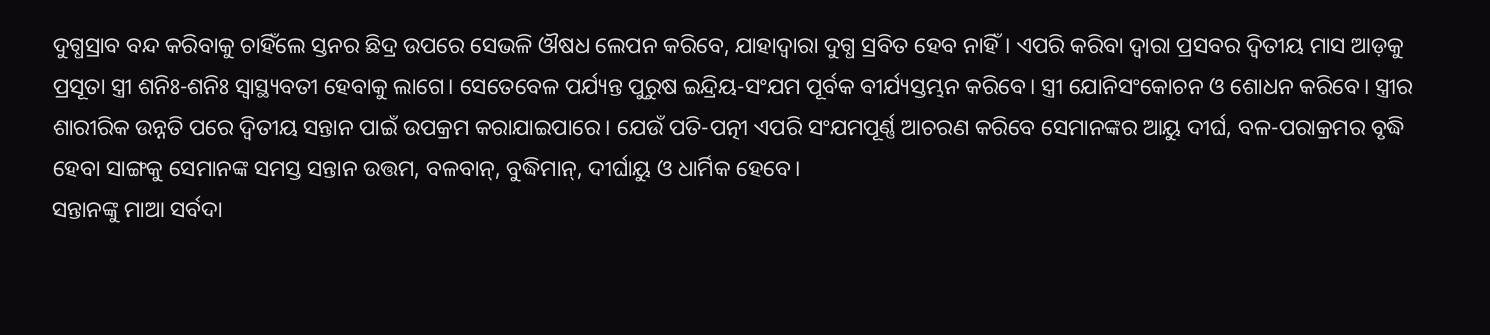ଦୁଗ୍ଧସ୍ରାବ ବନ୍ଦ କରିବାକୁ ଚାହିଁଲେ ସ୍ତନର ଛିଦ୍ର ଉପରେ ସେଭଳି ଔଷଧ ଲେପନ କରିବେ, ଯାହାଦ୍ୱାରା ଦୁଗ୍ଧ ସ୍ରବିତ ହେବ ନାହିଁ। ଏପରି କରିବା ଦ୍ବାରା ପ୍ରସବର ଦ୍ବିତୀୟ ମାସ ଆଡ଼କୁ ପ୍ରସୂତା ସ୍ତ୍ରୀ ଶନିଃ-ଶନିଃ ସ୍ଵାସ୍ଥ୍ୟବତୀ ହେବାକୁ ଲାଗେ। ସେତେବେଳ ପର୍ଯ୍ୟନ୍ତ ପୁରୁଷ ଇନ୍ଦ୍ରିୟ-ସଂଯମ ପୂର୍ବକ ବୀର୍ଯ୍ୟସ୍ତମ୍ଭନ କରିବେ। ସ୍ତ୍ରୀ ଯୋନିସଂକୋଚନ ଓ ଶୋଧନ କରିବେ। ସ୍ତ୍ରୀର ଶାରୀରିକ ଉନ୍ନତି ପରେ ଦ୍ଵିତୀୟ ସନ୍ତାନ ପାଇଁ ଉପକ୍ରମ କରାଯାଇପାରେ। ଯେଉଁ ପତି-ପତ୍ନୀ ଏପରି ସଂଯମପୂର୍ଣ୍ଣ ଆଚରଣ କରିବେ ସେମାନଙ୍କର ଆୟୁ ଦୀର୍ଘ, ବଳ-ପରାକ୍ରମର ବୃଦ୍ଧି ହେବା ସାଙ୍ଗକୁ ସେମାନଙ୍କ ସମସ୍ତ ସନ୍ତାନ ଉତ୍ତମ, ବଳବାନ୍, ବୁଦ୍ଧିମାନ୍, ଦୀର୍ଘାୟୁ ଓ ଧାର୍ମିକ ହେବେ।
ସନ୍ତାନଙ୍କୁ ମାଆ ସର୍ବଦା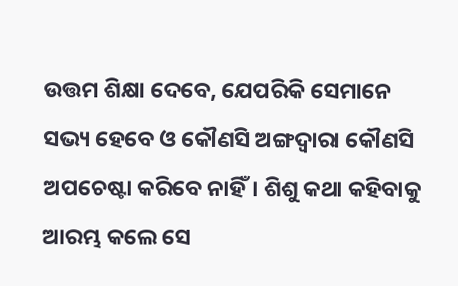ଉତ୍ତମ ଶିକ୍ଷା ଦେବେ, ଯେପରିକି ସେମାନେ ସଭ୍ୟ ହେବେ ଓ କୌଣସି ଅଙ୍ଗଦ୍ଵାରା କୌଣସି ଅପଚେଷ୍ଟା କରିବେ ନାହିଁ। ଶିଶୁ କଥା କହିବାକୁ ଆରମ୍ଭ କଲେ ସେ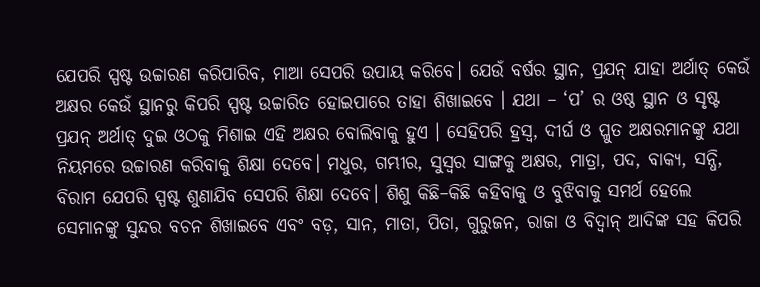ଯେପରି ସ୍ପଷ୍ଟ ଉଚ୍ଚାରଣ କରିପାରିବ, ମାଆ ସେପରି ଉପାୟ କରିବେ। ଯେଉଁ ବର୍ଷର ସ୍ଥାନ, ପ୍ରଯନ୍ ଯାହା ଅର୍ଥାତ୍ କେଉଁ ଅକ୍ଷର କେଉଁ ସ୍ଥାନରୁ କିପରି ସ୍ପଷ୍ଟ ଉଚ୍ଚାରିତ ହୋଇପାରେ ତାହା ଶିଖାଇବେ । ଯଥା – ‘ପ’ ର ଓଷ୍ଠ ସ୍ଥାନ ଓ ସୃଷ୍ଟ ପ୍ରଯନ୍ ଅର୍ଥାତ୍ ଦୁଇ ଓଠକୁ ମିଶାଇ ଏହି ଅକ୍ଷର ବୋଲିବାକୁ ହୁଏ । ସେହିପରି ହ୍ରସ୍ଵ, ଦୀର୍ଘ ଓ ପ୍ଳୁତ ଅକ୍ଷରମାନଙ୍କୁ ଯଥା ନିୟମରେ ଉଚ୍ଚାରଣ କରିବାକୁ ଶିକ୍ଷା ଦେବେ। ମଧୁର, ଗମ୍ଭୀର, ସୁସ୍ଵର ସାଙ୍ଗକୁ ଅକ୍ଷର, ମାତ୍ରା, ପଦ, ବାକ୍ୟ, ସନ୍ଧି, ବିରାମ ଯେପରି ସ୍ପଷ୍ଟ ଶୁଣାଯିବ ସେପରି ଶିକ୍ଷା ଦେବେ। ଶିଶୁ କିଛି–କିଛି କହିବାକୁ ଓ ବୁଝିବାକୁ ସମର୍ଥ ହେଲେ ସେମାନଙ୍କୁ ସୁନ୍ଦର ବଚନ ଶିଖାଇବେ ଏବଂ ବଡ଼, ସାନ, ମାତା, ପିତା, ଗୁରୁଜନ, ରାଜା ଓ ବିଦ୍ୱାନ୍ ଆଦିଙ୍କ ସହ କିପରି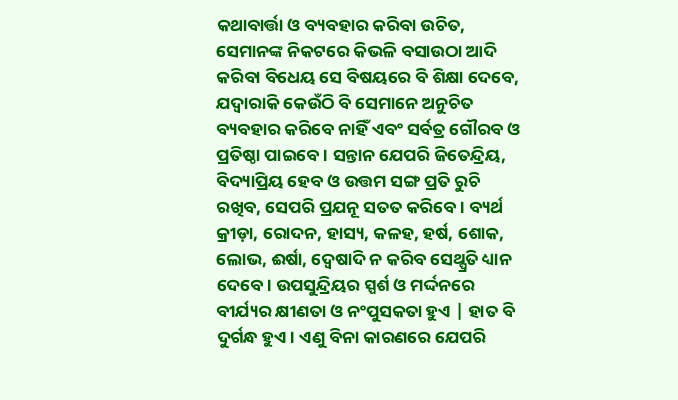କଥାବାର୍ତ୍ତା ଓ ବ୍ୟବହାର କରିବା ଉଚିତ, ସେମାନଙ୍କ ନିକଟରେ କିଭଳି ବସାଉଠା ଆଦି କରିବା ବିଧେୟ ସେ ବିଷୟରେ ବି ଶିକ୍ଷା ଦେବେ, ଯଦ୍ୱାରାକି କେଉଁଠି ବି ସେମାନେ ଅନୁଚିତ ବ୍ୟବହାର କରିବେ ନାହିଁ ଏବଂ ସର୍ବତ୍ର ଗୌରବ ଓ ପ୍ରତିଷ୍ଠା ପାଇବେ। ସନ୍ତାନ ଯେପରି ଜିତେନ୍ଦ୍ରିୟ, ବିଦ୍ୟାପ୍ରିୟ ହେବ ଓ ଉତ୍ତମ ସଙ୍ଗ ପ୍ରତି ରୁଚି ରଖିବ, ସେପରି ପ୍ରଯନୂ ସତତ କରିବେ। ବ୍ୟର୍ଥ କ୍ରୀଡ଼ା, ରୋଦନ, ହାସ୍ୟ, କଳହ, ହର୍ଷ, ଶୋକ, ଲୋଭ, ଈର୍ଷା, ଦ୍ବେଷାଦି ନ କରିବ ସେଥ୍ପ୍ରତି ଧ୍ୟାନ ଦେବେ। ଉପସୁନ୍ଦ୍ରିୟର ସ୍ପର୍ଶ ଓ ମର୍ଦ୍ଦନରେ ବୀର୍ଯ୍ୟର କ୍ଷୀଣତା ଓ ନଂପୁସକତା ହୁଏ | ହାତ ବି ଦୁର୍ଗନ୍ଧ ହୁଏ। ଏଣୁ ବିନା କାରଣରେ ଯେପରି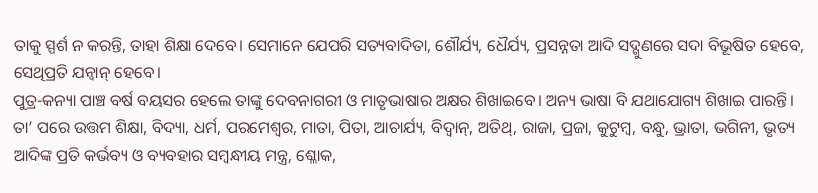ତାକୁ ସ୍ପର୍ଶ ନ କରନ୍ତି, ତାହା ଶିକ୍ଷା ଦେବେ। ସେମାନେ ଯେପରି ସତ୍ୟବାଦିତା, ଶୌର୍ଯ୍ୟ, ଧୈର୍ଯ୍ୟ, ପ୍ରସନ୍ନତା ଆଦି ସଦ୍ଗୁଣରେ ସଦା ବିଭୂଷିତ ହେବେ, ସେଥିପ୍ରତି ଯନ୍ବାନ୍ ହେବେ।
ପୁତ୍ର-କନ୍ୟା ପାଞ୍ଚ ବର୍ଷ ବୟସର ହେଲେ ତାଙ୍କୁ ଦେବନାଗରୀ ଓ ମାତୃଭାଷାର ଅକ୍ଷର ଶିଖାଇବେ। ଅନ୍ୟ ଭାଷା ବି ଯଥାଯୋଗ୍ୟ ଶିଖାଇ ପାରନ୍ତି। ତା’ ପରେ ଉତ୍ତମ ଶିକ୍ଷା, ବିଦ୍ୟା, ଧର୍ମ, ପରମେଶ୍ଵର, ମାତା, ପିତା, ଆଚାର୍ଯ୍ୟ, ବିଦ୍ଵାନ୍, ଅତିଥ୍, ରାଜା, ପ୍ରଜା, କୁଟୁମ୍ବ, ବନ୍ଧୁ, ଭ୍ରାତା, ଭଗିନୀ, ଭୃତ୍ୟ ଆଦିଙ୍କ ପ୍ରତି କର୍ଭବ୍ୟ ଓ ବ୍ୟବହାର ସମ୍ବନ୍ଧୀୟ ମନ୍ତ୍ର, ଶ୍ଳୋକ,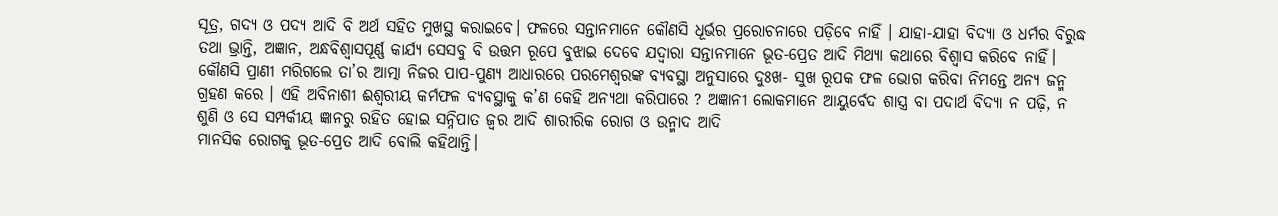ସୂତ୍ର, ଗଦ୍ୟ ଓ ପଦ୍ୟ ଆଦି ବି ଅର୍ଥ ସହିତ ମୁଖସ୍ଥ କରାଇବେ। ଫଳରେ ସନ୍ତାନମାନେ କୌଣସି ଧୂର୍ଭର ପ୍ରରୋଚନାରେ ପଡ଼ିବେ ନାହିଁ । ଯାହା-ଯାହା ବିଦ୍ୟା ଓ ଧର୍ମର ବିରୁଦ୍ଧ ତଥା ଭ୍ରାନ୍ତି, ଅଜ୍ଞାନ, ଅନ୍ଧବିଶ୍ଵାସପୂର୍ଣ୍ଣ କାର୍ଯ୍ୟ ସେସବୁ ବି ଉତ୍ତମ ରୂପେ ବୁଝାଇ ଦେବେ ଯଦ୍ୱାରା ସନ୍ତାନମାନେ ଭୂତ-ପ୍ରେତ ଆଦି ମିଥ୍ୟା କଥାରେ ବିଶ୍ଵାସ କରିବେ ନାହିଁ।
କୌଣସି ପ୍ରାଣୀ ମରିଗଲେ ତା’ର ଆତ୍ମା ନିଜର ପାପ-ପୁଣ୍ୟ ଆଧାରରେ ପରମେଶ୍ୱରଙ୍କ ବ୍ୟବସ୍ଥା ଅନୁସାରେ ଦୁଃଖ- ସୁଖ ରୂପକ ଫଳ ଭୋଗ କରିବା ନିମନ୍ତେ ଅନ୍ୟ ଜନ୍ମ ଗ୍ରହଣ କରେ । ଏହି ଅବିନାଶୀ ଈଶ୍ଵରୀୟ କର୍ମଫଳ ବ୍ୟବସ୍ଥାକୁ କ’ଣ କେହି ଅନ୍ୟଥା କରିପାରେ ? ଅଜ୍ଞାନୀ ଲୋକମାନେ ଆୟୁର୍ବେଦ ଶାସ୍ତ୍ର ବା ପଦାର୍ଥ ବିଦ୍ୟା ନ ପଢ଼ି, ନ ଶୁଣି ଓ ସେ ସମ୍ପର୍କୀୟ ଜ୍ଞାନରୁ ରହିତ ହୋଇ ସନ୍ନିପାତ ଜ୍ଵର ଆଦି ଶାରୀରିକ ରୋଗ ଓ ଉନ୍ମାଦ ଆଦି
ମାନସିକ ରୋଗକୁ ଭୂତ-ପ୍ରେତ ଆଦି ବୋଲି କହିଥାନ୍ତି।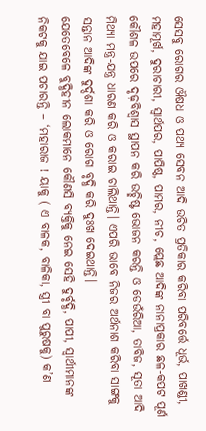ସେସବୁ ରୋଗର ଔଷଧ ଓ ପଥ୍ୟ ସେବନ ଆଦି ଉଚିତ ପ୍ରତିକାର କରିବା ପରିବର୍ତ୍ତେ ଧୂର୍ଭ, ପାଖଣ୍ଡୀ, ମହାମୂର୍ଖ, ଦୁରାଚାରୀ, ସ୍ୱାର୍ଥପର, ପାପିଷ୍ଠ, ପାମର, ନୀଚ, ପ୍ଲେଛ ଆଦିଙ୍କ ନାନାପ୍ରକାର ଛଳ-କପଟ ପୂର୍ଣ କୌଶଳ ଉପରେ ଦୃଢ଼ବିଶ୍ଵାସ ସ୍ଥାପନ କରି ଉଚ୍ଛିଷ୍ଟ ଭୋଜନ କରନ୍ତି ଓ ଡେଉଁରିଆ, ତାବିଜ, ସୂତା ଆଦି ମିଥ୍ୟା ମନ୍ତ୍ର-ଯନ୍ତ୍ର ଧାରଣ କରି ଓ କରାଇ ଚାଲିଥାନ୍ତି। ଏପରି ଭାବେ ନିଜର ଅର୍ଥନାଶ କରିବା ସାଙ୍ଗକୁ ସନ୍ତାନ ଆଦିଙ୍କ ଦୁର୍ଦ୍ଦଶା କରି ଓ ରୋଗ ବୃଦ୍ଧି କରି ଦୁଃଖ ଦେଇଥାନ୍ତି।
ଯେତେବେଳେ ବୁଦ୍ଧିହୀନ ଲୋକମାନେ କୌଣସି ବ୍ୟକ୍ତିକୁ ନେଇ ସେହି ଦୁର୍ବୃଦ୍ଧି, ପାପୀ, ସ୍ୱାର୍ଥୀମାନଙ୍କ ନିକଟକୁ ଯାଇ ପଚାରନ୍ତି – ‘ମହାରାଜ ! ୟାକୁ ( ଏ ବାଳକ, ବାଳିକା, ସ୍ତ୍ରୀ ବା ପୁରୁଷକୁ) କ’ଣ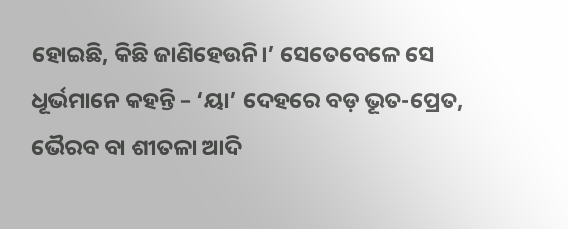ହୋଇଛି, କିଛି ଜାଣିହେଉନି।’ ସେତେବେଳେ ସେ ଧୂର୍ଭମାନେ କହନ୍ତି – ‘ୟା’ ଦେହରେ ବଡ଼ ଭୂତ-ପ୍ରେତ, ଭୈରବ ବା ଶୀତଳା ଆଦି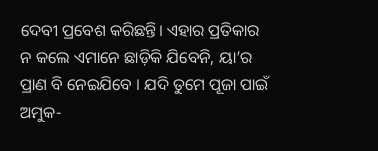ଦେବୀ ପ୍ରବେଶ କରିଛନ୍ତି। ଏହାର ପ୍ରତିକାର ନ କଲେ ଏମାନେ ଛାଡ଼ିକି ଯିବେନି, ୟା’ର ପ୍ରାଣ ବି ନେଇଯିବେ । ଯଦି ତୁମେ ପୂଜା ପାଇଁ ଅମୁକ-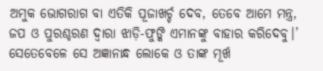ଅମୁକ ଭୋଗରାଗ ବା ଏତିକି ପୂଜାଖର୍ଚ୍ଚ ଦେବ, ତେବେ ଆମେ ମନ୍ତ୍ର, ଜପ ଓ ପୁରଶ୍ଚରଣ ଦ୍ଵାରା ଝାଡ଼ି-ଫୁଙ୍କି ଏମାନଙ୍କୁ ବାହାର କରିଦେବୁ।’ ସେତେବେଳେ ସେ ଅଜ୍ଞାନାନ୍ଧ ଲୋକେ ଓ ତାଙ୍କ ମୂର୍ଖ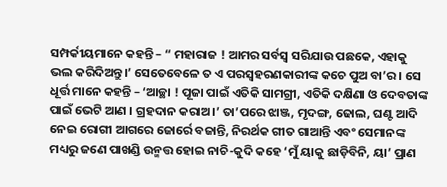ସମ୍ପର୍କୀୟମାନେ କହନ୍ତି – “ ମହାରାଜ ! ଆମର ସର୍ବସ୍ଵ ସରିଯାଉ ପଛକେ, ଏହାକୁ ଭଲ କରିଦିଅନ୍ତୁ।’ ସେତେବେଳେ ତ ଏ ପରସ୍ଵହରଣକାରୀଙ୍କ କଚେ ପୁଅ ବା’ର । ସେ ଧୂର୍ତ୍ତ ମାନେ କହନ୍ତି – ‘ଆଚ୍ଛା ! ପୂଜା ପାଇଁ ଏତିକି ସାମଗ୍ରୀ, ଏତିକି ଦକ୍ଷିଣା ଓ ଦେବତାଙ୍କ ପାଇଁ ଭେଟି ଆଣ । ଗ୍ରହଦାନ କରାଅ।’ ତା’ପରେ ଝାଞ୍ଜ, ମୃଦଙ୍ଗ, ଢୋଲ, ଘଣ୍ଟ ଆଦି ନେଇ ରୋଗୀ ଆଗରେ ଜୋର୍ରେ ବଜାନ୍ତି, ନିରର୍ଥକ ଗୀତ ଗାଆନ୍ତି ଏବଂ ସେମାନଙ୍କ ମଧ୍ୟରୁ ଜଣେ ପାଖଣ୍ଡି ଉନ୍ମତ୍ତ ହୋଇ ନାଚି-କୁଦି କହେ ‘ମୁଁ ୟାକୁ ଛାଡ଼ିବିନି, ୟା’ ପ୍ରାଣ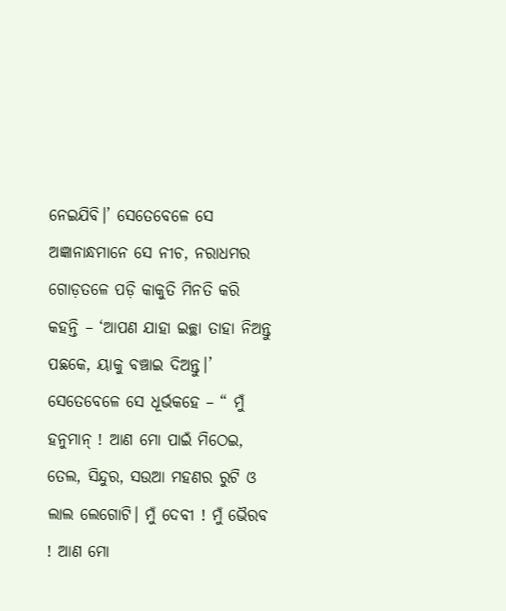ନେଇଯିବି।’ ସେତେବେଳେ ସେ ଅଜ୍ଞାନାନ୍ଧମାନେ ସେ ନୀଚ, ନରାଧମର ଗୋଡ଼ତଳେ ପଡ଼ି କାକୁତି ମିନତି କରି କହନ୍ତି – ‘ଆପଣ ଯାହା ଇଚ୍ଛା ତାହା ନିଅନ୍ତୁ ପଛକେ, ୟାକୁ ବଞ୍ଚାଇ ଦିଅନ୍ତୁ।’ ସେତେବେଳେ ସେ ଧୂର୍ଭକହେ – “ ମୁଁ ହନୁମାନ୍ ! ଆଣ ମୋ ପାଇଁ ମିଠେଇ, ତେଲ, ସିନ୍ଦୁର, ସଉଆ ମହଣର ରୁଟି ଓ ଲାଲ ଲେଗୋଟି। ମୁଁ ଦେବୀ ! ମୁଁ ଭୈରବ ! ଆଣ ମୋ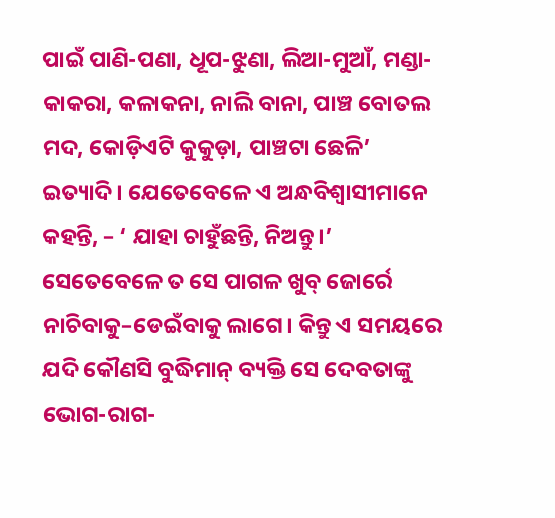ପାଇଁ ପାଣି-ପଣା, ଧୂପ-ଝୁଣା, ଲିଆ-ମୁଆଁ, ମଣ୍ଡା-କାକରା, କଳାକନା, ନାଲି ବାନା, ପାଞ୍ଚ ବୋତଲ ମଦ, କୋଡ଼ିଏଟି କୁକୁଡ଼ା, ପାଞ୍ଚଟା ଛେଳି’ ଇତ୍ୟାଦି। ଯେତେବେଳେ ଏ ଅନ୍ଧବିଶ୍ଵାସୀମାନେ କହନ୍ତି, – ‘ ଯାହା ଚାହୁଁଛନ୍ତି, ନିଅନ୍ତୁ।’ ସେତେବେଳେ ତ ସେ ପାଗଳ ଖୁବ୍ ଜୋର୍ରେ ନାଚିବାକୁ–ଡେଇଁବାକୁ ଲାଗେ। କିନ୍ତୁ ଏ ସମୟରେ ଯଦି କୌଣସି ବୁଦ୍ଧିମାନ୍ ବ୍ୟକ୍ତି ସେ ଦେବତାଙ୍କୁ ଭୋଗ-ରାଗ-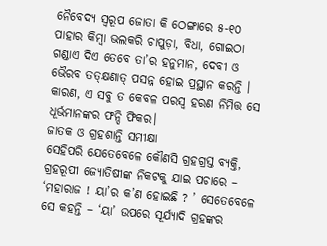ନୈବେଦ୍ୟ ସ୍ୱରୂପ ଜୋତା କି ଠେଙ୍ଗାରେ ୫-୧୦ ପାହାର କିମ୍ବା ଭଲକରି ଚାପୁଡ଼ା, ବିଧା, ଗୋଇଠା ଗଣ୍ଡାଏ ଦିଏ ତେବେ ତା’ର ହନୁମାନ, ଦେବୀ ଓ ଭୈରବ ତତ୍କ୍ଷଣାତ୍ ପସନ୍ନ ହୋଇ ପ୍ରସ୍ଥାନ କରନ୍ତି । କାରଣ, ଏ ସବୁ ତ କେବଳ ପରସ୍ଵ ହରଣ ନିମିତ୍ତ ସେ ଧୂର୍ଭମାନଙ୍କର ଫନ୍ଦି ଫିକର।
ଜାତକ ଓ ଗ୍ରହଶାନ୍ତି ସମୀକ୍ଷା
ସେହିପରି ଯେତେବେଳେ କୌଣସି ଗ୍ରହଗ୍ରସ୍ତ ବ୍ୟକ୍ତି, ଗ୍ରହରୂପୀ ଜ୍ୟୋତିଷୀଙ୍କ ନିକଟକୁ ଯାଇ ପଚାରେ – ‘ମହାରାଜ ! ୟା’ର କ’ଣ ହୋଇଛି ? ’ ସେତେବେଳେ ସେ କହନ୍ତି – ‘ୟା’ ଉପରେ ସୂର୍ଯ୍ୟାଦି ଗ୍ରହଙ୍କର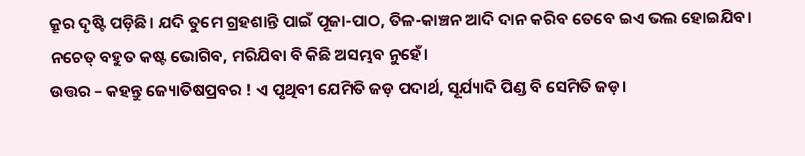କ୍ରୂର ଦୃଷ୍ଟି ପଡ଼ିଛି। ଯଦି ତୁମେ ଗ୍ରହଶାନ୍ତି ପାଇଁ ପୂଜା-ପାଠ, ତିଳ-କାଞ୍ଚନ ଆଦି ଦାନ କରିବ ତେବେ ଇଏ ଭଲ ହୋଇଯିବ। ନଚେତ୍ ବହୁତ କଷ୍ଟ ଭୋଗିବ, ମରିଯିବା ବି କିଛି ଅସମ୍ଭବ ନୁହେଁ।
ଉତ୍ତର – କହନ୍ତୁ ଜ୍ୟୋତିଷପ୍ରବର ! ଏ ପୃଥିବୀ ଯେମିତି ଜଡ଼ ପଦାର୍ଥ, ସୂର୍ଯ୍ୟାଦି ପିଣ୍ଡ ବି ସେମିତି ଜଡ଼।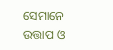ସେମାନେ ଉତ୍ତାପ ଓ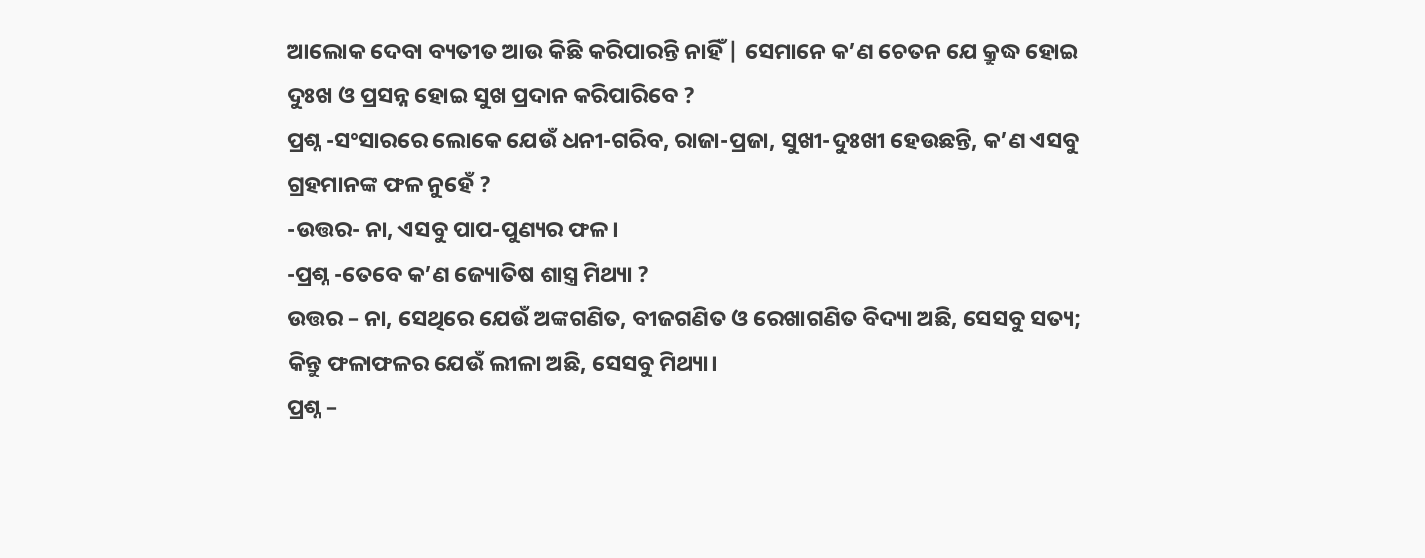ଆଲୋକ ଦେବା ବ୍ୟତୀତ ଆଉ କିଛି କରିପାରନ୍ତି ନାହିଁ | ସେମାନେ କ’ଣ ଚେତନ ଯେ କ୍ରୁଦ୍ଧ ହୋଇ ଦୁଃଖ ଓ ପ୍ରସନ୍ନ ହୋଇ ସୁଖ ପ୍ରଦାନ କରିପାରିବେ ?
ପ୍ରଶ୍ନ -ସଂସାରରେ ଲୋକେ ଯେଉଁ ଧନୀ-ଗରିବ, ରାଜା-ପ୍ରଜା, ସୁଖୀ-ଦୁଃଖୀ ହେଉଛନ୍ତି, କ’ଣ ଏସବୁ ଗ୍ରହମାନଙ୍କ ଫଳ ନୁହେଁ ?
-ଉତ୍ତର- ନା, ଏସବୁ ପାପ-ପୁଣ୍ୟର ଫଳ।
-ପ୍ରଶ୍ନ -ତେବେ କ’ଣ ଜ୍ୟୋତିଷ ଶାସ୍ତ୍ର ମିଥ୍ୟା ?
ଉତ୍ତର – ନା, ସେଥିରେ ଯେଉଁ ଅଙ୍କଗଣିତ, ବୀଜଗଣିତ ଓ ରେଖାଗଣିତ ବିଦ୍ୟା ଅଛି, ସେସବୁ ସତ୍ୟ; କିନ୍ତୁ ଫଳାଫଳର ଯେଉଁ ଲୀଳା ଅଛି, ସେସବୁ ମିଥ୍ୟା।
ପ୍ରଶ୍ନ –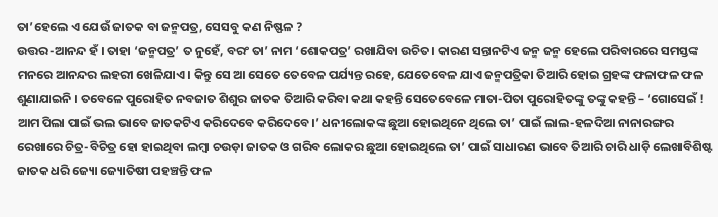ତା’ହେଲେ ଏ ଯେଉଁ ଜାତକ ବା ଜନ୍ମପତ୍ର, ସେସବୁ କଣ ନିଷ୍ଫଳ ?
ଉତ୍ତର -ଆନନ୍ଦ ହଁ । ତାହା ‘ଜନ୍ମପତ୍ର’ ତ ନୁହେଁ, ବରଂ ତା’ ନାମ ‘ଶୋକପତ୍ର’ ରଖାଯିବା ଉଚିତ। କାରଣ ସନ୍ତାନଟିଏ ଜନ୍ମ ଜନ୍ମ ହେଲେ ପରିବାରରେ ସମସ୍ତଙ୍କ ମନରେ ଆନନ୍ଦର ଲହରୀ ଖେଳିଯାଏ। କିନ୍ତୁ ସେ ଆ ସେତେ ତେବେଳ ପର୍ଯ୍ୟନ୍ତ ରହେ, ଯେତେବେଳ ଯାଏ ଜନ୍ମପତ୍ରିକା ତିଆରି ହୋଇ ଗ୍ରହଙ୍କ ଫଳାଫଳ ଫଳ ଶୁଣାଯାଇନି । ତବେଳେ ପୁରୋହିତ ନବଜାତ ଶିଶୁର ଜାତକ ତିଆରି କରିବା କଥା କହନ୍ତି ସେତେବେଳେ ମାତା-ପିତା ପୁରୋହିତଙ୍କୁ ତଙ୍କୁ କହନ୍ତି – ‘ଗୋସେଇଁ ! ଆମ ପିଲା ପାଇଁ ଭଲ ଭାବେ ଜାତକଟିଏ କରିଦେବେ କରିଦେବେ।’ ଧନୀଲୋକଙ୍କ ଛୁଆ ହୋଇଥିନେ ଥିଲେ ତା’ ପାଇଁ ଲାଲ-ହଳଦିଆ ନାନାରଙ୍ଗର ରେଖାରେ ଚିତ୍ର-ବିଚିତ୍ର ହୋ ହାଇଥିବା ଲମ୍ବା ଚଉଡ଼ା ଜାତକ ଓ ଗରିବ ଲୋକର ଛୁଆ ହୋଇଥିଲେ ତା’ ପାଇଁ ସାଧାରଣ ଭାବେ ତିଆରି ଚାରି ଧାଡ଼ି ଲେଖାବିଶିଷ୍ଟ ଜାତକ ଧରି ଜ୍ୟୋ ଜ୍ୟୋତିଷୀ ପହଞ୍ଚନ୍ତି ଫଳ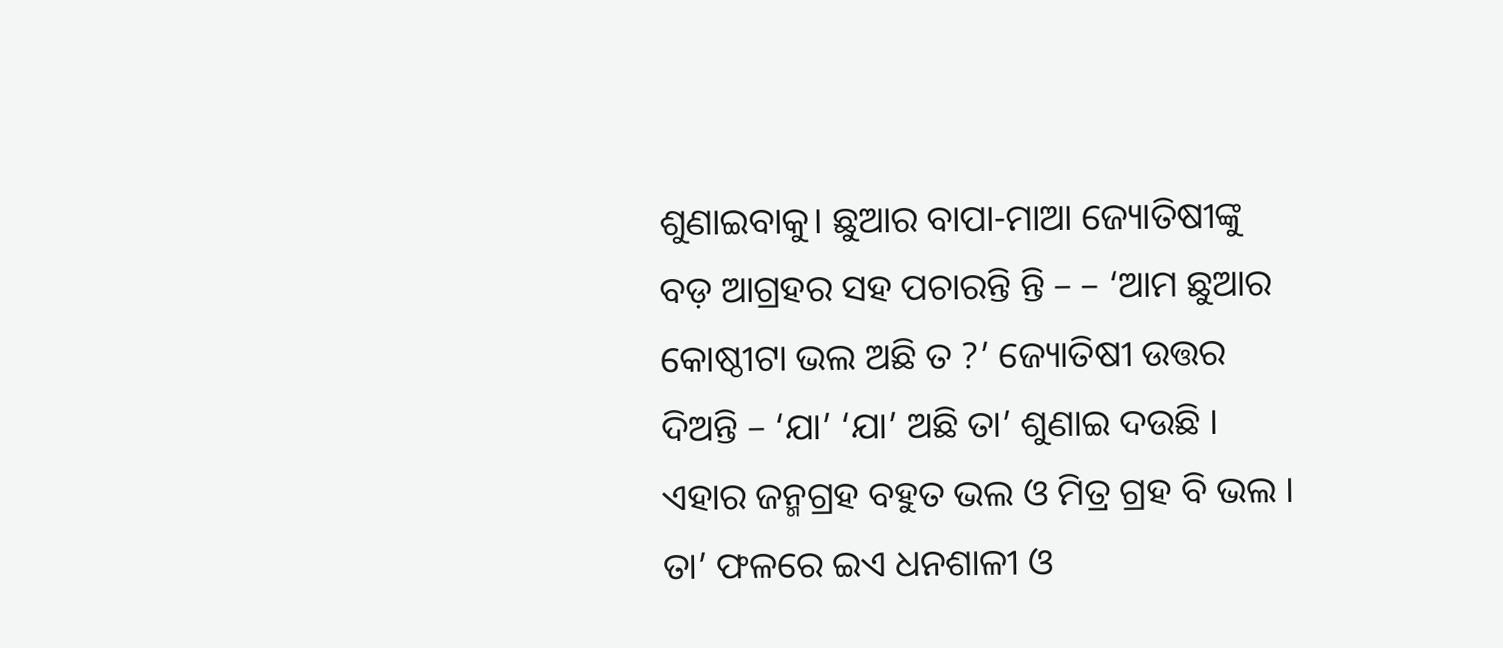ଶୁଣାଇବାକୁ। ଛୁଆର ବାପା-ମାଆ ଜ୍ୟୋତିଷୀଙ୍କୁ ବଡ଼ ଆଗ୍ରହର ସହ ପଚାରନ୍ତି ନ୍ତି – – ‘ଆମ ଛୁଆର କୋଷ୍ଠୀଟା ଭଲ ଅଛି ତ ?’ ଜ୍ୟୋତିଷୀ ଉତ୍ତର ଦିଅନ୍ତି – ‘ଯା’ ‘ଯା’ ଅଛି ତା’ ଶୁଣାଇ ଦଉଛି । ଏହାର ଜନ୍ମଗ୍ରହ ବହୁତ ଭଲ ଓ ମିତ୍ର ଗ୍ରହ ବି ଭଲ । ତା’ ଫଳରେ ଇଏ ଧନଶାଳୀ ଓ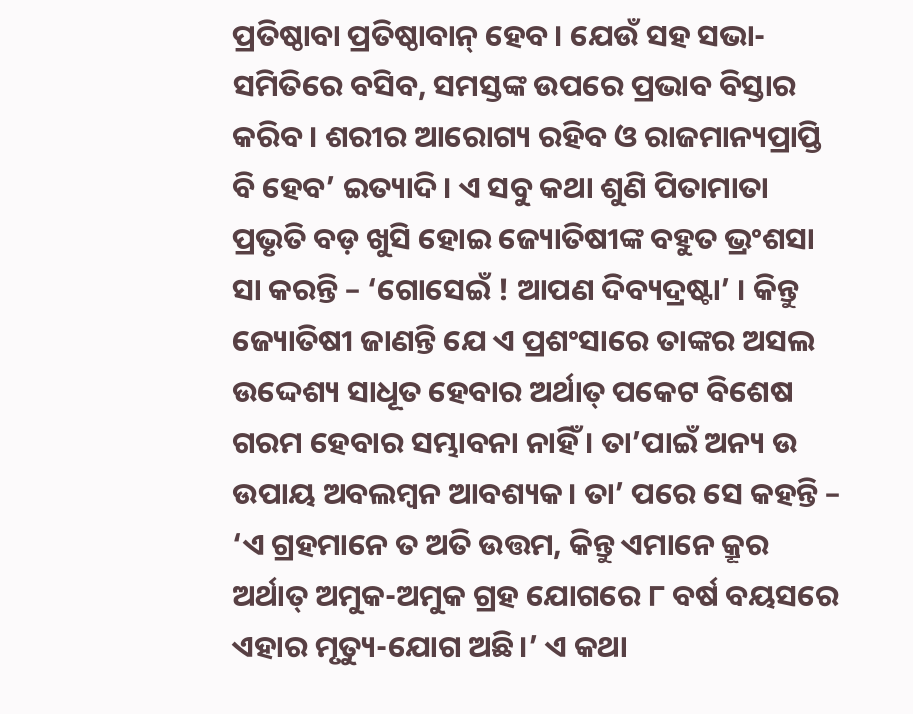ପ୍ରତିଷ୍ଠାବା ପ୍ରତିଷ୍ଠାବାନ୍ ହେବ। ଯେଉଁ ସହ ସଭା-ସମିତିରେ ବସିବ, ସମସ୍ତଙ୍କ ଉପରେ ପ୍ରଭାବ ବିସ୍ତାର କରିବ। ଶରୀର ଆରୋଗ୍ୟ ରହିବ ଓ ରାଜମାନ୍ୟପ୍ରାପ୍ତି ବି ହେବ’ ଇତ୍ୟାଦି। ଏ ସବୁ କଥା ଶୁଣି ପିତାମାତା ପ୍ରଭୃତି ବଡ଼ ଖୁସି ହୋଇ ଜ୍ୟୋତିଷୀଙ୍କ ବହୁତ ଭ୍ରଂଶସା ସା କରନ୍ତି – ‘ଗୋସେଇଁ ! ଆପଣ ଦିବ୍ୟଦ୍ରଷ୍ଟା’ । କିନ୍ତୁ ଜ୍ୟୋତିଷୀ ଜାଣନ୍ତି ଯେ ଏ ପ୍ରଶଂସାରେ ତାଙ୍କର ଅସଲ ଉଦ୍ଦେଶ୍ୟ ସାଧୂତ ହେବାର ଅର୍ଥାତ୍ ପକେଟ ବିଶେଷ ଗରମ ହେବାର ସମ୍ଭାବନା ନାହିଁ । ତା’ପାଇଁ ଅନ୍ୟ ଉ ଉପାୟ ଅବଲମ୍ବନ ଆବଶ୍ୟକ। ତା’ ପରେ ସେ କହନ୍ତି – ‘ଏ ଗ୍ରହମାନେ ତ ଅତି ଉତ୍ତମ, କିନ୍ତୁ ଏମାନେ କ୍ରୂର ଅର୍ଥାତ୍ ଅମୁକ-ଅମୁକ ଗ୍ରହ ଯୋଗରେ ୮ ବର୍ଷ ବୟସରେ ଏହାର ମୃତ୍ୟୁ-ଯୋଗ ଅଛି।’ ଏ କଥା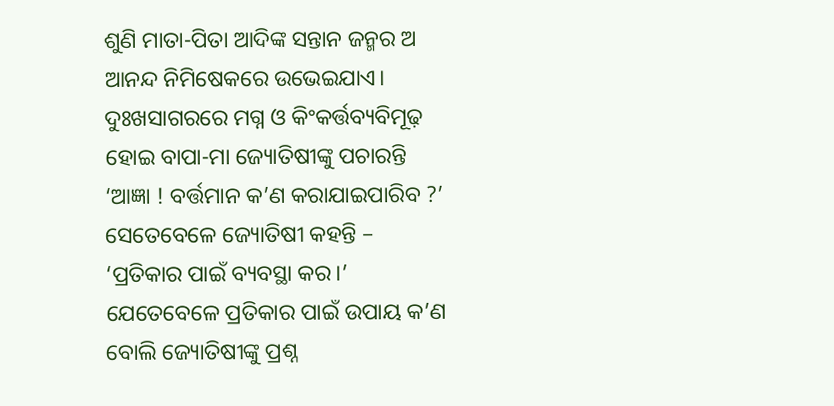ଶୁଣି ମାତା-ପିତା ଆଦିଙ୍କ ସନ୍ତାନ ଜନ୍ମର ଅ ଆନନ୍ଦ ନିମିଷେକରେ ଉଭେଇଯାଏ। ଦୁଃଖସାଗରରେ ମଗ୍ନ ଓ କିଂକର୍ତ୍ତବ୍ୟବିମୂଢ଼ ହୋଇ ବାପା-ମା ଜ୍ୟୋତିଷୀଙ୍କୁ ପଚାରନ୍ତି ‘ଆଜ୍ଞା ! ବର୍ତ୍ତମାନ କ’ଣ କରାଯାଇପାରିବ ?’ ସେତେବେଳେ ଜ୍ୟୋତିଷୀ କହନ୍ତି – ‘ପ୍ରତିକାର ପାଇଁ ବ୍ୟବସ୍ଥା କର।’ ଯେତେବେଳେ ପ୍ରତିକାର ପାଇଁ ଉପାୟ କ’ଣ ବୋଲି ଜ୍ୟୋତିଷୀଙ୍କୁ ପ୍ରଶ୍ନ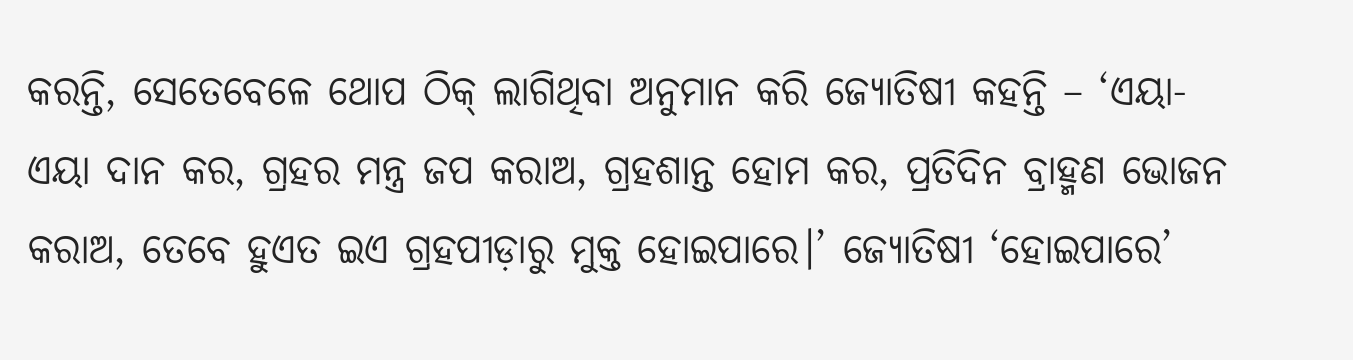କରନ୍ତି, ସେତେବେଳେ ଥୋପ ଠିକ୍ ଲାଗିଥିବା ଅନୁମାନ କରି ଜ୍ୟୋତିଷୀ କହନ୍ତି – ‘ଏୟା-
ଏୟା ଦାନ କର, ଗ୍ରହର ମନ୍ତ୍ର ଜପ କରାଅ, ଗ୍ରହଶାନ୍ତ ହୋମ କର, ପ୍ରତିଦିନ ବ୍ରାହ୍ମଣ ଭୋଜନ କରାଅ, ତେବେ ହୁଏତ ଇଏ ଗ୍ରହପୀଡ଼ାରୁ ମୁକ୍ତ ହୋଇପାରେ।’ ଜ୍ୟୋତିଷୀ ‘ହୋଇପାରେ’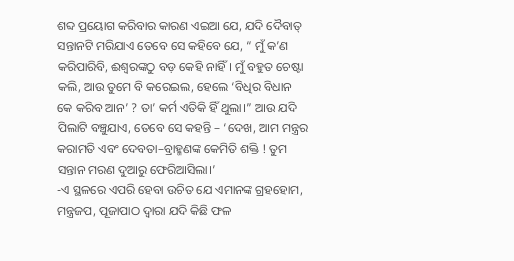ଶବ୍ଦ ପ୍ରୟୋଗ କରିବାର କାରଣ ଏଇଆ ଯେ, ଯଦି ଦୈବାତ୍ ସନ୍ତାନଟି ମରିଯାଏ ତେବେ ସେ କହିବେ ଯେ, “ ମୁଁ କ’ଣ କରିପାରିବି, ଈଶ୍ୱରଙ୍କଠୁ ବଡ଼ କେହି ନାହିଁ। ମୁଁ ବହୁତ ଚେଷ୍ଟା କଲି, ଆଉ ତୁମେ ବି କରେଇଲ, ହେଲେ ‘ବିଧିର ବିଧାନ କେ କରିବ ଆନ’ ? ତା’ କର୍ମ ଏତିକି ହିଁ ଥୁଲା।” ଆଉ ଯଦି ପିଲାଟି ବଞ୍ଚୁଯାଏ, ତେବେ ସେ କହନ୍ତି – ‘ଦେଖ, ଆମ ମନ୍ତ୍ରର କରାମତି ଏବଂ ଦେବତା–ବ୍ରାହ୍ମଣଙ୍କ କେମିତି ଶକ୍ତି ! ତୁମ ସନ୍ତାନ ମରଣ ଦୁଆରୁ ଫେରିଆସିଲା।’
-ଏ ସ୍ଥଳରେ ଏପରି ହେବା ଉଚିତ ଯେ ଏମାନଙ୍କ ଗ୍ରହହୋମ, ମନ୍ତ୍ରଜପ, ପୂଜାପାଠ ଦ୍ବାରା ଯଦି କିଛି ଫଳ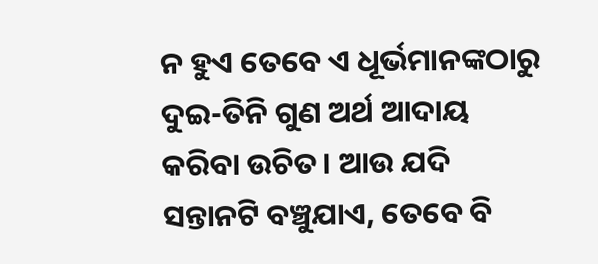ନ ହୁଏ ତେବେ ଏ ଧୂର୍ଭମାନଙ୍କଠାରୁ ଦୁଇ-ତିନି ଗୁଣ ଅର୍ଥ ଆଦାୟ କରିବା ଉଚିତ। ଆଉ ଯଦି ସନ୍ତାନଟି ବଞ୍ଚୁଯାଏ, ତେବେ ବି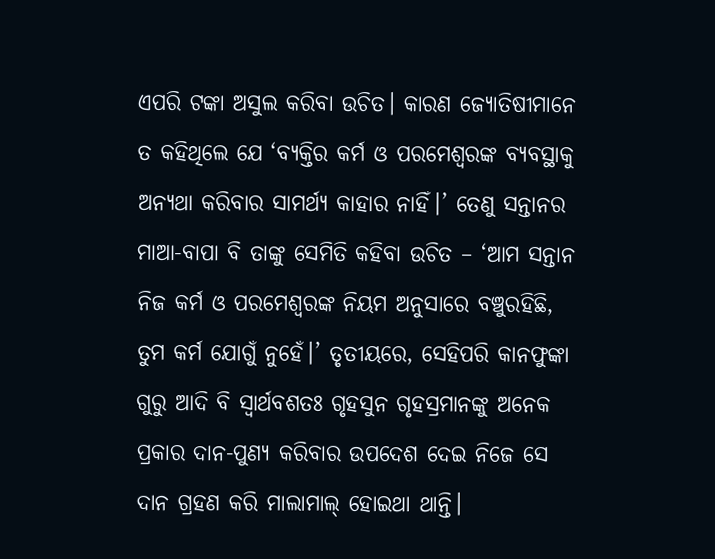ଏପରି ଟଙ୍କା ଅସୁଲ କରିବା ଉଚିତ। କାରଣ ଜ୍ୟୋତିଷୀମାନେ ତ କହିଥିଲେ ଯେ ‘ବ୍ୟକ୍ତିର କର୍ମ ଓ ପରମେଶ୍ଵରଙ୍କ ବ୍ୟବସ୍ଥାକୁ ଅନ୍ୟଥା କରିବାର ସାମର୍ଥ୍ୟ କାହାର ନାହିଁ।’ ତେଣୁ ସନ୍ତାନର ମାଆ-ବାପା ବି ତାଙ୍କୁ ସେମିତି କହିବା ଉଚିତ – ‘ଆମ ସନ୍ତାନ ନିଜ କର୍ମ ଓ ପରମେଶ୍ଵରଙ୍କ ନିୟମ ଅନୁସାରେ ବଞ୍ଚୁରହିଛି, ତୁମ କର୍ମ ଯୋଗୁଁ ନୁହେଁ।’ ତୃତୀୟରେ, ସେହିପରି କାନଫୁଙ୍କା ଗୁରୁ ଆଦି ବି ସ୍ୱାର୍ଥବଶତଃ ଗୃହସୁନ ଗୃହସ୍ରମାନଙ୍କୁ ଅନେକ ପ୍ରକାର ଦାନ-ପୁଣ୍ୟ କରିବାର ଉପଦେଶ ଦେଇ ନିଜେ ସେ ଦାନ ଗ୍ରହଣ କରି ମାଲାମାଲ୍ ହୋଇଥା ଥାନ୍ତି।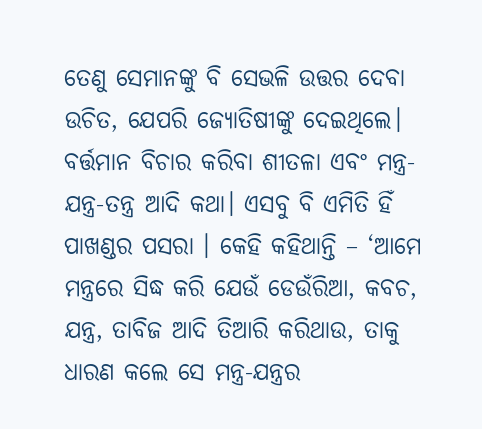ତେଣୁ ସେମାନଙ୍କୁ ବି ସେଭଳି ଉତ୍ତର ଦେବା ଉଚିତ, ଯେପରି ଜ୍ୟୋତିଷୀଙ୍କୁ ଦେଇଥିଲେ।
ବର୍ତ୍ତମାନ ବିଚାର କରିବା ଶୀତଳା ଏବଂ ମନ୍ତ୍ର-ଯନ୍ତ୍ର-ତନ୍ତ୍ର ଆଦି କଥା। ଏସବୁ ବି ଏମିତି ହିଁ ପାଖଣ୍ଡର ପସରା । କେହି କହିଥାନ୍ତି – ‘ଆମେ ମନ୍ତ୍ରରେ ସିଦ୍ଧ କରି ଯେଉଁ ଡେଉଁରିଆ, କବଚ, ଯନ୍ତ୍ର, ତାବିଜ ଆଦି ତିଆରି କରିଥାଉ, ତାକୁ ଧାରଣ କଲେ ସେ ମନ୍ତ୍ର-ଯନ୍ତ୍ରର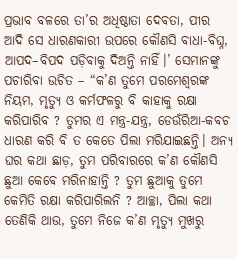ପ୍ରଭାବ ବଳରେ ତା’ର ଅଧିଷ୍ଠାତା ଦେବତା, ପୀର ଆଦି ସେ ଧାରଣକାରୀ ଉପରେ କୌଣସି ବାଧା-ବିଘ୍ନ, ଆପଦ–ବିପଦ ପଡ଼ିବାକୁ ଦିଅନ୍ତି ନାହିଁ।’ ସେମାନଙ୍କୁ ପଚାରିବା ଉଚିତ – “କ’ଣ ତୁମେ ପରମେଶ୍ୱରଙ୍କ ନିୟମ, ମୃତ୍ୟୁ ଓ କର୍ମଫଳରୁ ବି କାହାକୁ ରକ୍ଷା କରିପାରିବ ? ତୁମର ଏ ମନ୍ତ୍ର-ଯନ୍ତ୍ର, ଡେଉଁରିଆ-କବଚ ଧାରଣ କରି ବି ତ କେତେ ପିଲା ମରିଯାଇଛନ୍ତି। ଅନ୍ୟ ଘର କଥା ଛାଡ଼, ତୁମ ପରିବାରରେ କ’ଣ କୌଣସି ଛୁଆ କେବେ ମରିନାହାନ୍ତି ? ତୁମ ଛୁଆକୁ ତୁମେ କେମିତି ରକ୍ଷା କରିପାରିଲନି ? ଆଚ୍ଛା, ପିଲା କଥା ତେଣିକି ଥାଉ, ତୁମେ ନିଜେ କ’ଣ ମୃତ୍ୟୁ ମୁଖରୁ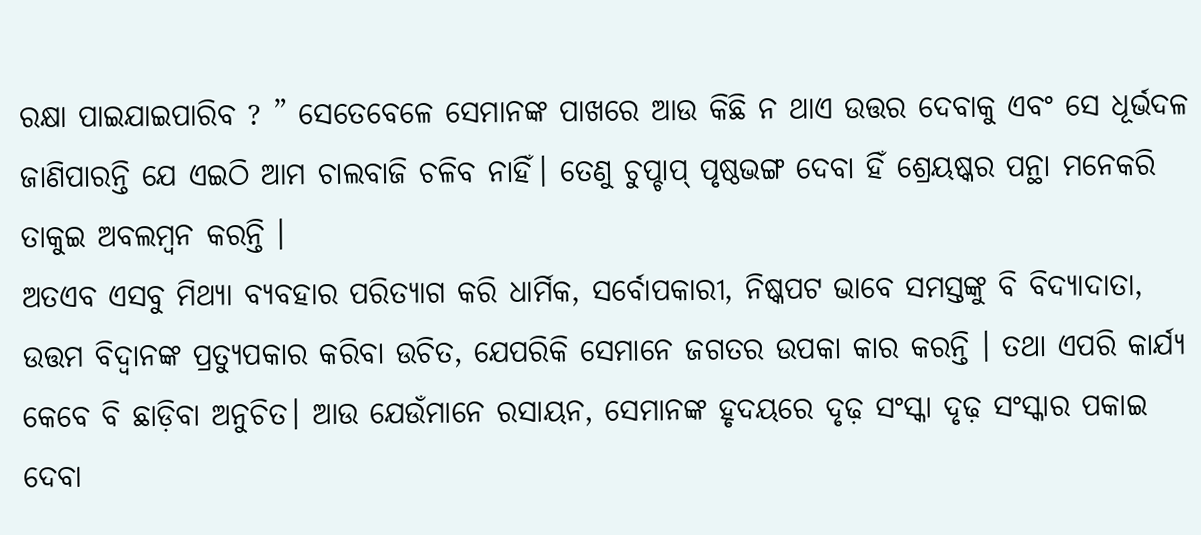ରକ୍ଷା ପାଇଯାଇପାରିବ ? ” ସେତେବେଳେ ସେମାନଙ୍କ ପାଖରେ ଆଉ କିଛି ନ ଥାଏ ଉତ୍ତର ଦେବାକୁ ଏବଂ ସେ ଧୂର୍ଭଦଳ ଜାଣିପାରନ୍ତି ଯେ ଏଇଠି ଆମ ଚାଲବାଜି ଚଳିବ ନାହିଁ। ତେଣୁ ଚୁପ୍ଚାପ୍ ପୃଷ୍ଠଭଙ୍ଗ ଦେବା ହିଁ ଶ୍ରେୟଷ୍କର ପନ୍ଥା ମନେକରି ତାକୁଇ ଅବଲମ୍ବନ କରନ୍ତି ।
ଅତଏବ ଏସବୁ ମିଥ୍ୟା ବ୍ୟବହାର ପରିତ୍ୟାଗ କରି ଧାର୍ମିକ, ସର୍ବୋପକାରୀ, ନିଷ୍କପଟ ଭାବେ ସମସ୍ତଙ୍କୁ ବି ବିଦ୍ୟାଦାତା, ଉତ୍ତମ ବିଦ୍ୱାନଙ୍କ ପ୍ରତ୍ୟୁପକାର କରିବା ଉଚିତ, ଯେପରିକି ସେମାନେ ଜଗତର ଉପକା କାର କରନ୍ତି । ତଥା ଏପରି କାର୍ଯ୍ୟ କେବେ ବି ଛାଡ଼ିବା ଅନୁଚିତ। ଆଉ ଯେଉଁମାନେ ରସାୟନ, ସେମାନଙ୍କ ହୃଦୟରେ ଦୃଢ଼ ସଂସ୍କା ଦୃଢ଼ ସଂସ୍କାର ପକାଇ ଦେବା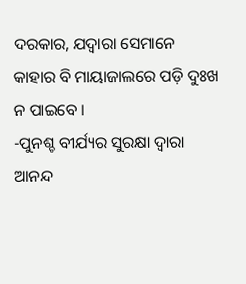ଦରକାର, ଯଦ୍ୱାରା ସେମାନେ କାହାର ବି ମାୟାଜାଲରେ ପଡ଼ି ଦୁଃଖ ନ ପାଇବେ ।
-ପୁନଶ୍ଚ ବୀର୍ଯ୍ୟର ସୁରକ୍ଷା ଦ୍ବାରା ଆନନ୍ଦ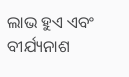ଲାଭ ହୁଏ ଏବଂ ବୀର୍ଯ୍ୟନାଶ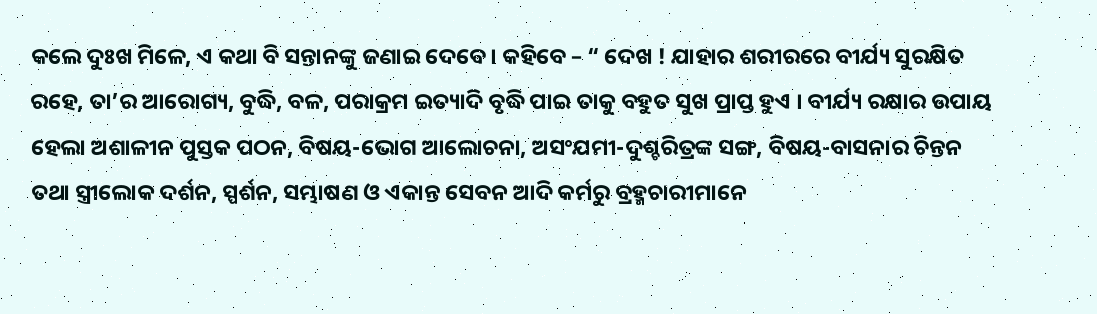କଲେ ଦୁଃଖ ମିଳେ, ଏ କଥା ବି ସନ୍ତାନଙ୍କୁ ଜଣାଇ ଦେବେ । କହିବେ – “ ଦେଖ ! ଯାହାର ଶରୀରରେ ବୀର୍ଯ୍ୟ ସୁରକ୍ଷିତ ରହେ, ତା’ର ଆରୋଗ୍ୟ, ବୁଦ୍ଧି, ବଳ, ପରାକ୍ରମ ଇତ୍ୟାଦି ବୃଦ୍ଧି ପାଇ ତାକୁ ବହୁତ ସୁଖ ପ୍ରାପ୍ତ ହୁଏ । ବୀର୍ଯ୍ୟ ରକ୍ଷାର ଉପାୟ ହେଲା ଅଶାଳୀନ ପୁସ୍ତକ ପଠନ, ବିଷୟ-ଭୋଗ ଆଲୋଚନା, ଅସଂଯମୀ-ଦୁଶ୍ଚରିତ୍ରଙ୍କ ସଙ୍ଗ, ବିଷୟ-ବାସନାର ଚିନ୍ତନ ତଥା ସ୍ତ୍ରୀଲୋକ ଦର୍ଶନ, ସ୍ପର୍ଶନ, ସମ୍ଭାଷଣ ଓ ଏକାନ୍ତ ସେବନ ଆଦି କର୍ମରୁ ବ୍ରହ୍ମଚାରୀମାନେ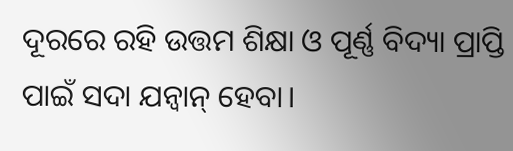ଦୂରରେ ରହି ଉତ୍ତମ ଶିକ୍ଷା ଓ ପୂର୍ଣ୍ଣ ବିଦ୍ୟା ପ୍ରାପ୍ତି ପାଇଁ ସଦା ଯନ୍ବାନ୍ ହେବା।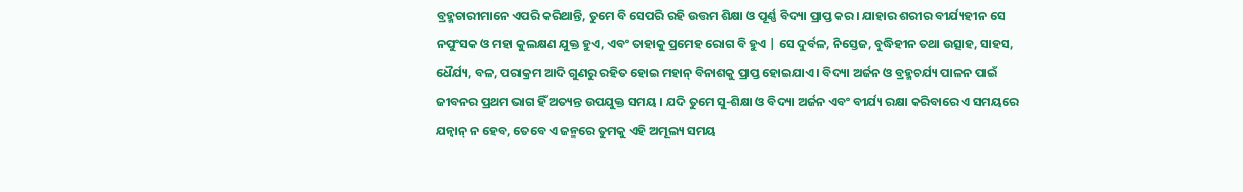ବ୍ରହ୍ମଚାରୀମାନେ ଏପରି କରିଥାନ୍ତି, ତୁମେ ବି ସେପରି ରହି ଉତ୍ତମ ଶିକ୍ଷା ଓ ପୂର୍ଣ୍ଣ ବିଦ୍ୟା ପ୍ରାପ୍ତ କର। ଯାହାର ଶରୀର ବୀର୍ଯ୍ୟହୀନ ସେ ନପୁଂସକ ଓ ମହା କୁଲକ୍ଷଣ ଯୁକ୍ତ ହୁଏ, ଏବଂ ତାହାକୁ ପ୍ରମେହ ରୋଗ ବି ହୁଏ | ସେ ଦୁର୍ବଳ, ନିସ୍ତେଜ, ବୁଦ୍ଧିହୀନ ତଥା ଉତ୍ସାହ, ସାହସ, ଧୈର୍ଯ୍ୟ, ବଳ, ପରାକ୍ରମ ଆଦି ଗୁଣରୁ ରହିତ ହୋଇ ମହାନ୍ ବିନାଶକୁ ପ୍ରାପ୍ତ ହୋଇଯାଏ । ବିଦ୍ୟା ଅର୍ଜନ ଓ ବ୍ରହ୍ମଚର୍ଯ୍ୟ ପାଳନ ପାଇଁ ଜୀବନର ପ୍ରଥମ ଭାଗ ହିଁ ଅତ୍ୟନ୍ତ ଉପଯୁକ୍ତ ସମୟ । ଯଦି ତୁମେ ସୁ-ଶିକ୍ଷା ଓ ବିଦ୍ୟା ଅର୍ଜନ ଏବଂ ବୀର୍ଯ୍ୟ ରକ୍ଷା କରିବାରେ ଏ ସମୟରେ ଯନ୍ବାନ୍ ନ ହେବ, ତେବେ ଏ ଜନ୍ମରେ ତୁମକୁ ଏହି ଅମୂଲ୍ୟ ସମୟ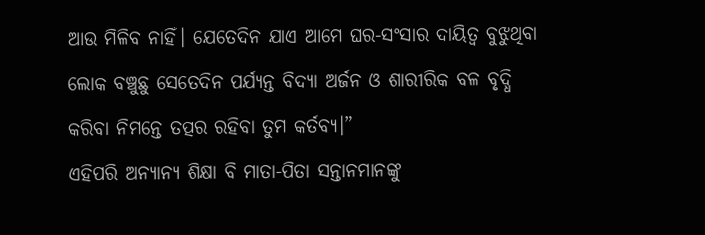ଆଉ ମିଳିବ ନାହିଁ। ଯେତେଦିନ ଯାଏ ଆମେ ଘର-ସଂସାର ଦାୟିତ୍ଵ ବୁଝୁଥିବା ଲୋକ ବଞ୍ଚୁଛୁ ସେତେଦିନ ପର୍ଯ୍ୟନ୍ତ ବିଦ୍ୟା ଅର୍ଜନ ଓ ଶାରୀରିକ ବଳ ବୃଦ୍ଧି କରିବା ନିମନ୍ତେ ତତ୍ପର ରହିବା ତୁମ କର୍ତବ୍ୟ।”
ଏହିପରି ଅନ୍ୟାନ୍ୟ ଶିକ୍ଷା ବି ମାତା-ପିତା ସନ୍ତାନମାନଙ୍କୁ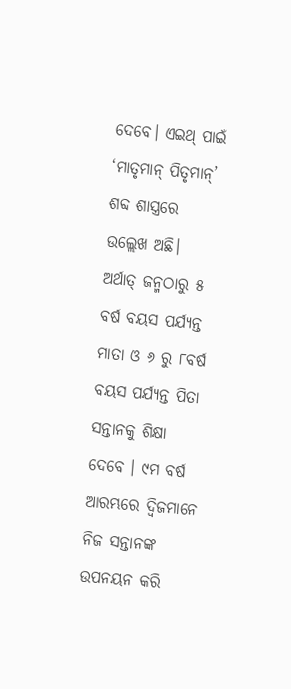ଦେବେ। ଏଇଥ୍ ପାଇଁ ‘ମାତୃମାନ୍ ପିତୃମାନ୍’ ଶବ୍ଦ ଶାସ୍ତ୍ରରେ ଉଲ୍ଲେଖ ଅଛି। ଅର୍ଥାତ୍ ଜନ୍ମଠାରୁ ୫ ବର୍ଷ ବୟସ ପର୍ଯ୍ୟନ୍ତ ମାତା ଓ ୬ ରୁ ୮ବର୍ଷ ବୟସ ପର୍ଯ୍ୟନ୍ତ ପିତା ସନ୍ତାନକୁ ଶିକ୍ଷା ଦେବେ । ୯ମ ବର୍ଷ ଆରମ୍ଭରେ ଦ୍ବିଜମାନେ ନିଜ ସନ୍ତାନଙ୍କ ଉପନୟନ କରି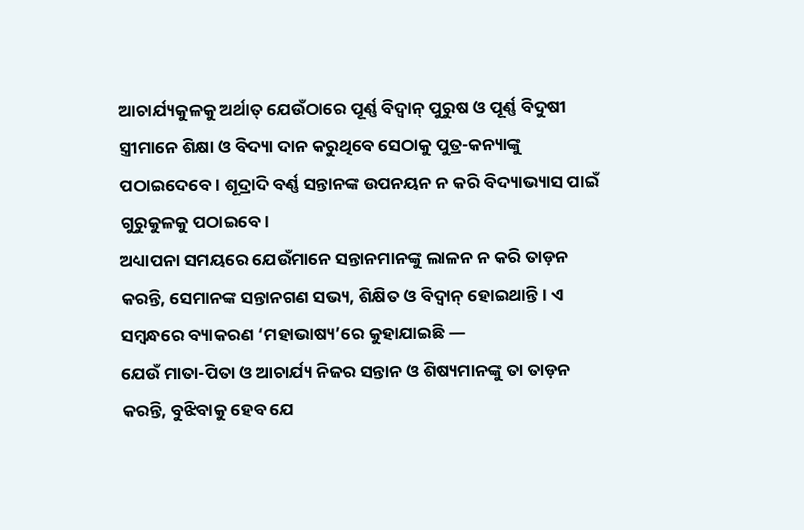ଆଚାର୍ଯ୍ୟକୁଳକୁ ଅର୍ଥାତ୍ ଯେଉଁଠାରେ ପୂର୍ଣ୍ଣ ବିଦ୍ୱାନ୍ ପୁରୁଷ ଓ ପୂର୍ଣ୍ଣ ବିଦୁଷୀ ସ୍ତ୍ରୀମାନେ ଶିକ୍ଷା ଓ ବିଦ୍ୟା ଦାନ କରୁଥିବେ ସେଠାକୁ ପୁତ୍ର-କନ୍ୟାଙ୍କୁ ପଠାଇଦେବେ। ଶୂଦ୍ରାଦି ବର୍ଣ୍ଣ ସନ୍ତାନଙ୍କ ଉପନୟନ ନ କରି ବିଦ୍ୟାଭ୍ୟାସ ପାଇଁ ଗୁରୁକୁଳକୁ ପଠାଇବେ।
ଅଧ୍ୟାପନା ସମୟରେ ଯେଉଁମାନେ ସନ୍ତାନମାନଙ୍କୁ ଲାଳନ ନ କରି ତାଡ଼ନ କରନ୍ତି, ସେମାନଙ୍କ ସନ୍ତାନଗଣ ସଭ୍ୟ, ଶିକ୍ଷିତ ଓ ବିଦ୍ବାନ୍ ହୋଇଥାନ୍ତି। ଏ ସମ୍ବନ୍ଧରେ ବ୍ୟାକରଣ ‘ମହାଭାଷ୍ୟ’ରେ କୁହାଯାଇଛି —
ଯେଉଁ ମାତା-ପିତା ଓ ଆଚାର୍ଯ୍ୟ ନିଜର ସନ୍ତାନ ଓ ଶିଷ୍ୟମାନଙ୍କୁ ତା ତାଡ଼ନ କରନ୍ତି, ବୁଝିବାକୁ ହେବ ଯେ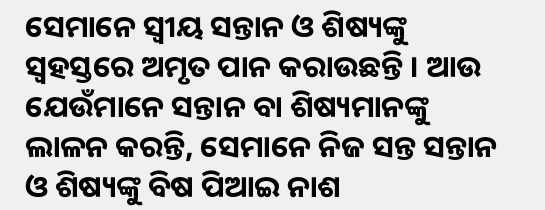ସେମାନେ ସ୍ଵୀୟ ସନ୍ତାନ ଓ ଶିଷ୍ୟଙ୍କୁ ସ୍ଵହସ୍ତରେ ଅମୃତ ପାନ କରାଉଛନ୍ତି । ଆଉ ଯେଉଁମାନେ ସନ୍ତାନ ବା ଶିଷ୍ୟମାନଙ୍କୁ ଲାଳନ କରନ୍ତି, ସେମାନେ ନିଜ ସନ୍ତ ସନ୍ତାନ ଓ ଶିଷ୍ୟଙ୍କୁ ବିଷ ପିଆଇ ନାଶ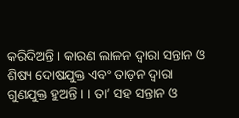କରିଦିଅନ୍ତି । କାରଣ ଲାଳନ ଦ୍ଵାରା ସନ୍ତାନ ଓ ଶିଷ୍ୟ ଦୋଷଯୁକ୍ତ ଏବଂ ତାଡ଼ନ ଦ୍ୱାରା ଗୁଣଯୁକ୍ତ ହୁଅନ୍ତି । । ତା’ ସହ ସନ୍ତାନ ଓ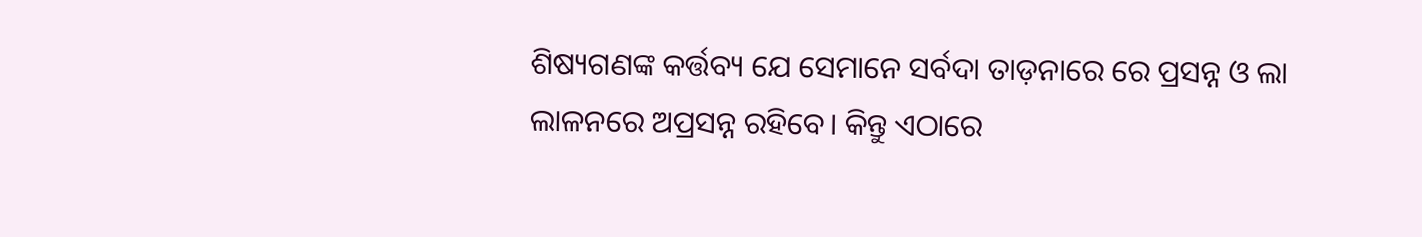ଶିଷ୍ୟଗଣଙ୍କ କର୍ତ୍ତବ୍ୟ ଯେ ସେମାନେ ସର୍ବଦା ତାଡ଼ନାରେ ରେ ପ୍ରସନ୍ନ ଓ ଲା ଲାଳନରେ ଅପ୍ରସନ୍ନ ରହିବେ। କିନ୍ତୁ ଏଠାରେ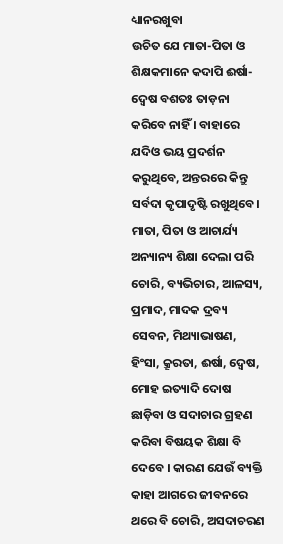ଧ୍ୟାନରଖୁବା
ଉଚିତ ଯେ ମାତା-ପିତା ଓ ଶିକ୍ଷକମାନେ କଦାପି ଈର୍ଷା-ଦ୍ବେଷ ବଶତଃ ତାଡ଼ନା କରିବେ ନାହିଁ । ବାହାରେ ଯଦିଓ ଭୟ ପ୍ରଦର୍ଶନ କରୁଥିବେ, ଅନ୍ତରରେ କିନ୍ତୁ ସର୍ବଦା କୃପାଦୃଷ୍ଟି ରଖୁଥିବେ।
ମାତା, ପିତା ଓ ଆଚାର୍ଯ୍ୟ ଅନ୍ୟାନ୍ୟ ଶିକ୍ଷା ଦେଲା ପରି ଚୋରି, ବ୍ୟଭିଚାର, ଆଳସ୍ୟ, ପ୍ରମାଦ, ମାଦକ ଦ୍ରବ୍ୟ ସେବନ, ମିଥ୍ୟାଭାଷଣ, ହିଂସା, କ୍ରୂରତା, ଈର୍ଷା, ଦ୍ବେଷ, ମୋହ ଇତ୍ୟାଦି ଦୋଷ ଛାଡ଼ିବା ଓ ସଦାଚାର ଗ୍ରହଣ କରିବା ବିଷୟକ ଶିକ୍ଷା ବି ଦେବେ । କାରଣ ଯେଉଁ ବ୍ୟକ୍ତି କାହା ଆଗରେ ଜୀବନରେ ଥରେ ବି ଚୋରି, ଅସଦାଚରଣ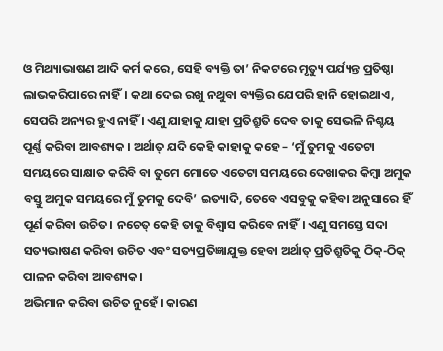ଓ ମିଥ୍ୟାଭାଷଣ ଆଦି କର୍ମ କରେ, ସେହି ବ୍ୟକ୍ତି ତା’ ନିକଟରେ ମୃତ୍ୟୁ ପର୍ଯ୍ୟନ୍ତ ପ୍ରତିଷ୍ଠା ଲାଭକରିପାରେ ନାହିଁ। କଥା ଦେଇ ରଖୁ ନଥୁବା ବ୍ୟକ୍ତିର ଯେପରି ହାନି ହୋଇଥାଏ, ସେପରି ଅନ୍ୟର ହୁଏ ନାହିଁ । ଏଣୁ ଯାହାକୁ ଯାହା ପ୍ରତିଶ୍ରୁତି ଦେବ ତାକୁ ସେଭଳି ନିଶ୍ଚୟ ପୂର୍ଣ୍ଣ କରିବା ଆବଶ୍ୟକ । ଅର୍ଥାତ୍ ଯଦି କେହି କାହାକୁ କହେ – ‘ମୁଁ ତୁମକୁ ଏତେଟା ସମୟରେ ସାକ୍ଷାତ କରିବି ବା ତୁମେ ମୋତେ ଏତେଟା ସମୟରେ ଦେଖାକର କିମ୍ବା ଅମୁକ ବସ୍ତୁ ଅମୁକ ସମୟରେ ମୁଁ ତୁମକୁ ଦେବି’ ଇତ୍ୟାଦି, ତେବେ ଏସବୁକୁ କହିବା ଅନୁସାରେ ହିଁ ପୂର୍ଣ କରିବା ଉଚିତ। ନଚେତ୍ କେହି ତାକୁ ବିଶ୍ଵାସ କରିବେ ନାହିଁ। ଏଣୁ ସମସ୍ତେ ସଦା ସତ୍ୟଭାଷଣ କରିବା ଉଚିତ ଏବଂ ସତ୍ୟପ୍ରତିଜ୍ଞାଯୁକ୍ତ ହେବା ଅର୍ଥାତ୍ ପ୍ରତିଶ୍ରୁତିକୁ ଠିକ୍-ଠିକ୍ ପାଳନ କରିବା ଆବଶ୍ୟକ।
ଅଭିମାନ କରିବା ଉଚିତ ନୁହେଁ। କାରଣ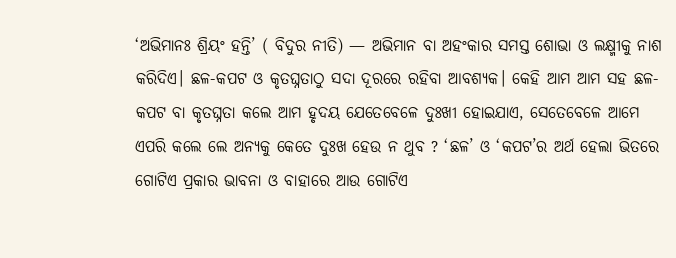‘ଅଭିମାନଃ ଶ୍ରିୟଂ ହନ୍ତି’ ( ବିଦୁର ନୀତି) — ଅଭିମାନ ବା ଅହଂକାର ସମସ୍ତ ଶୋଭା ଓ ଲକ୍ଷ୍ମୀକୁ ନାଶ କରିଦିଏ। ଛଳ-କପଟ ଓ କୃତଘ୍ନତାଠୁ ସଦା ଦୂରରେ ରହିବା ଆବଶ୍ୟକ। କେହି ଆମ ଆମ ସହ ଛଳ-କପଟ ବା କୃତଘ୍ନତା କଲେ ଆମ ହୃଦୟ ଯେତେବେଳେ ଦୁଃଖୀ ହୋଇଯାଏ, ସେତେବେଳେ ଆମେ ଏପରି କଲେ ଲେ ଅନ୍ୟକୁ କେତେ ଦୁଃଖ ହେଉ ନ ଥୁବ ? ‘ଛଳ’ ଓ ‘କପଟ’ର ଅର୍ଥ ହେଲା ଭିତରେ ଗୋଟିଏ ପ୍ରକାର ଭାବନା ଓ ବାହାରେ ଆଉ ଗୋଟିଏ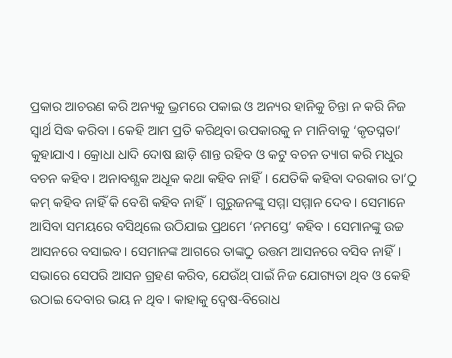ପ୍ରକାର ଆଚରଣ କରି ଅନ୍ୟକୁ ଭ୍ରମରେ ପକାଇ ଓ ଅନ୍ୟର ହାନିକୁ ଚିନ୍ତା ନ କରି ନିଜ ସ୍ୱାର୍ଥ ସିଦ୍ଧ କରିବା । କେହି ଆମ ପ୍ରତି କରିଥିବା ଉପକାରକୁ ନ ମାନିବାକୁ ‘କୃତଘ୍ନତା’ କୁହାଯାଏ। କ୍ରୋଧା ଧାଦି ଦୋଷ ଛାଡ଼ି ଶାନ୍ତ ରହିବ ଓ କଟୁ ବଚନ ତ୍ୟାଗ କରି ମଧୁର ବଚନ କହିବ। ଅନାବଶ୍ଯକ ଅଧୂକ କଥା କହିବ ନାହିଁ। ଯେତିକି କହିବା ଦରକାର ତା’ଠୁ କମ୍ କହିବ ନାହିଁ କି ବେଶି କହିବ ନାହିଁ। ଗୁରୁଜନଙ୍କୁ ସମ୍ମା ସମ୍ମାନ ଦେବ। ସେମାନେ ଆସିବା ସମୟରେ ବସିଥିଲେ ଉଠିଯାଇ ପ୍ରଥମେ ‘ନମସ୍ତେ’ କହିବ । ସେମାନଙ୍କୁ ଉଚ୍ଚ ଆସନରେ ବସାଇବ। ସେମାନଙ୍କ ଆଗରେ ତାଙ୍କଠୁ ଉତ୍ତମ ଆସନରେ ବସିବ ନାହିଁ। ସଭାରେ ସେପରି ଆସନ ଗ୍ରହଣ କରିବ, ଯେଉଁଥ୍ ପାଇଁ ନିଜ ଯୋଗ୍ୟତା ଥିବ ଓ କେହି ଉଠାଇ ଦେବାର ଭୟ ନ ଥିବ । କାହାକୁ ଦ୍ବେଷ-ବିରୋଧ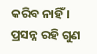କରିବ ନାହିଁ । ପ୍ରସନ୍ନ ରହି ଗୁଣ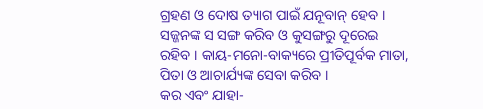ଗ୍ରହଣ ଓ ଦୋଷ ତ୍ୟାଗ ପାଇଁ ଯନୂବାନ୍ ହେବ । ସଜ୍ଜନଙ୍କ ସ ସଙ୍ଗ କରିବ ଓ କୁସଙ୍ଗରୁ ଦୂରେଇ ରହିବ । କାୟ-ମନୋ-ବାକ୍ୟରେ ପ୍ରୀତିପୂର୍ବକ ମାତା, ପିତା ଓ ଆଚାର୍ଯ୍ୟଙ୍କ ସେବା କରିବ ।
କର ଏବଂ ଯାହା-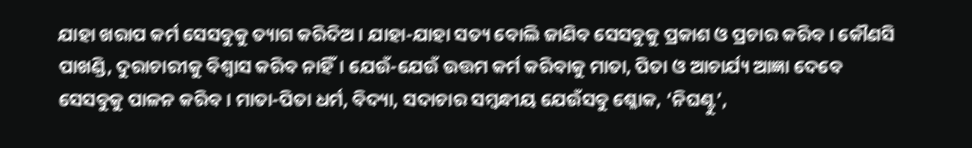ଯାହା ଖରାପ କର୍ମ ସେସବୁକୁ ତ୍ୟାଗ କରିଦିଅ । ଯାହା-ଯାହା ସତ୍ୟ ବୋଲି ଜାଣିବ ସେସବୁକୁ ପ୍ରକାଶ ଓ ପ୍ରଚାର କରିବ। କୌଣସି ପାଖଣ୍ଡି, ଦୁରାଚାରୀକୁ ବିଶ୍ଵାସ କରିବ ନାହିଁ। ଯେଉଁ-ଯେଉଁ ଉତ୍ତମ କର୍ମ କରିବାକୁ ମାତା, ପିତା ଓ ଆଚାର୍ଯ୍ୟ ଆଜ୍ଞା ଦେବେ ସେସବୁକୁ ପାଳନ କରିବ। ମାତା-ପିତା ଧର୍ମ, ବିଦ୍ୟା, ସଦାଚାର ସମ୍ବନ୍ଧୀୟ ଯେଉଁସବୁ ଶ୍ଳୋକ, ‘ନିଘଣ୍ଟୁ’,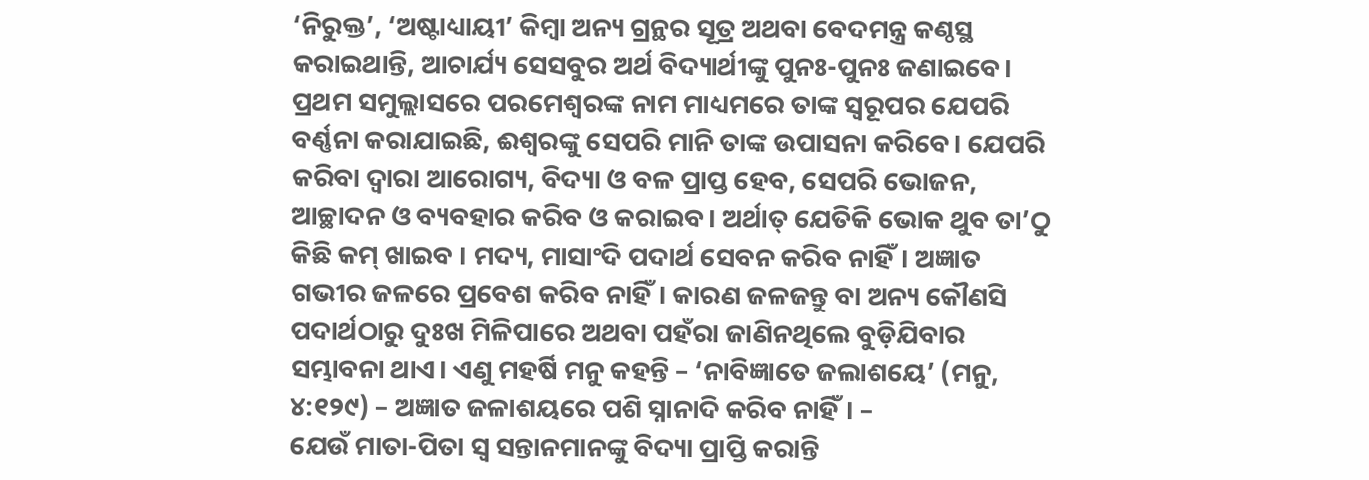‘ନିରୁକ୍ତ’, ‘ଅଷ୍ଟାଧ୍ୟାୟୀ’ କିମ୍ବା ଅନ୍ୟ ଗ୍ରନ୍ଥର ସୂତ୍ର ଅଥବା ବେଦମନ୍ତ୍ର କଣ୍ଠସ୍ଥ କରାଇଥାନ୍ତି, ଆଚାର୍ଯ୍ୟ ସେସବୁର ଅର୍ଥ ବିଦ୍ୟାର୍ଥୀଙ୍କୁ ପୁନଃ-ପୁନଃ ଜଣାଇବେ। ପ୍ରଥମ ସମୁଲ୍ଲାସରେ ପରମେଶ୍ଵରଙ୍କ ନାମ ମାଧ୍ୟମରେ ତାଙ୍କ ସ୍ଵରୂପର ଯେପରି ବର୍ଣ୍ଣନା କରାଯାଇଛି, ଈଶ୍ୱରଙ୍କୁ ସେପରି ମାନି ତାଙ୍କ ଉପାସନା କରିବେ। ଯେପରି କରିବା ଦ୍ବାରା ଆରୋଗ୍ୟ, ବିଦ୍ୟା ଓ ବଳ ପ୍ରାପ୍ତ ହେବ, ସେପରି ଭୋଜନ, ଆଚ୍ଛାଦନ ଓ ବ୍ୟବହାର କରିବ ଓ କରାଇବ। ଅର୍ଥାତ୍ ଯେତିକି ଭୋକ ଥୁବ ତା’ଠୁ କିଛି କମ୍ ଖାଇବ । ମଦ୍ୟ, ମାସାଂଦି ପଦାର୍ଥ ସେବନ କରିବ ନାହିଁ। ଅଜ୍ଞାତ ଗଭୀର ଜଳରେ ପ୍ରବେଶ କରିବ ନାହିଁ। କାରଣ ଜଳଜନ୍ତୁ ବା ଅନ୍ୟ କୌଣସି ପଦାର୍ଥଠାରୁ ଦୁଃଖ ମିଳିପାରେ ଅଥବା ପହଁରା ଜାଣିନଥିଲେ ବୁଡ଼ିଯିବାର ସମ୍ଭାବନା ଥାଏ। ଏଣୁ ମହର୍ଷି ମନୁ କହନ୍ତି – ‘ନାବିଜ୍ଞାତେ ଜଲାଶୟେ’ (ମନୁ, ୪:୧୨୯) – ଅଜ୍ଞାତ ଜଳାଶୟରେ ପଶି ସ୍ନାନାଦି କରିବ ନାହିଁ। –
ଯେଉଁ ମାତା-ପିତା ସ୍ଵ ସନ୍ତାନମାନଙ୍କୁ ବିଦ୍ୟା ପ୍ରାପ୍ତି କରାନ୍ତି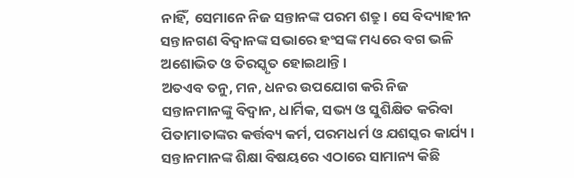ନାହିଁ, ସେମାନେ ନିଜ ସନ୍ତାନଙ୍କ ପରମ ଶତ୍ରୁ। ସେ ବିଦ୍ୟାହୀନ ସନ୍ତାନଗଣ ବିଦ୍ଵାନଙ୍କ ସଭାରେ ହଂସଙ୍କ ମଧ୍ୟରେ ବଗ ଭଳି ଅଶୋଭିତ ଓ ତିରସ୍କୃତ ହୋଇଥାନ୍ତି।
ଅତଏବ ତନୁ, ମନ, ଧନର ଉପଯୋଗ କରି ନିଜ ସନ୍ତାନମାନଙ୍କୁ ବିଦ୍ବାନ, ଧାର୍ମିକ, ସଭ୍ୟ ଓ ସୁଶିକ୍ଷିତ କରିବା ପିତାମାତାଙ୍କର କର୍ତ୍ତବ୍ୟ କର୍ମ, ପରମଧର୍ମ ଓ ଯଶସ୍କର କାର୍ଯ୍ୟ । ସନ୍ତାନମାନଙ୍କ ଶିକ୍ଷା ବିଷୟରେ ଏଠାରେ ସାମାନ୍ୟ କିଛି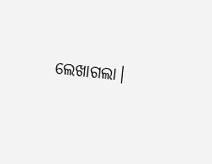ଲେଖାଗଲା।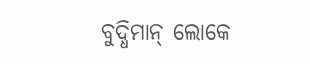ବୁଦ୍ଧିମାନ୍ ଲୋକେ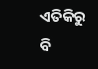ଏତିକିରୁ ବି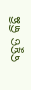ବହୁତ କିଛି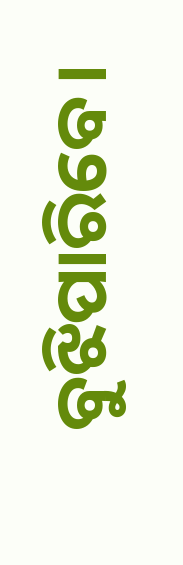ବୁଝିପାରିବେ।